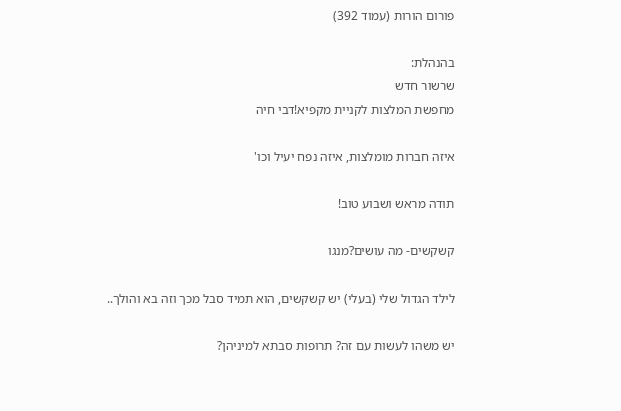פורום הורות (עמוד 392)

בהנהלת:
שרשור חדש
מחפשת המלצות לקניית מקפיא!דבי חיה

איזה חברות מומלצות, איזה נפח יעיל וכו'

תודה מראש ושבוע טוב!

קשקשים- מה עושים?מנגו

לילד הגדול שלי (בעלי) יש קשקשים, הוא תמיד סבל מכך וזה בא והולך..

יש משהו לעשות עם זה? תרופות סבתא למיניהן?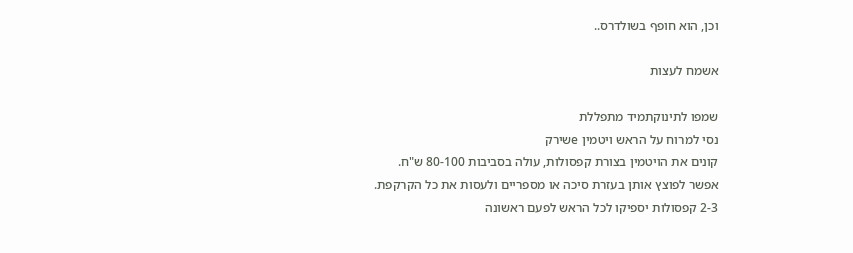וכן, הוא חופף בשולדרס..

אשמח לעצות

שמפו לתינוקתמיד מתפללת
נסי למרוח על הראש ויטמין eשירק
קונים את הויטמין בצורת קפסולות, עולה בסביבות 80-100 ש"ח.
אפשר לפוצץ אותן בעזרת סיכה או מספריים ולעסות את כל הקרקפת.
2-3 קפסולות יספיקו לכל הראש לפעם ראשונה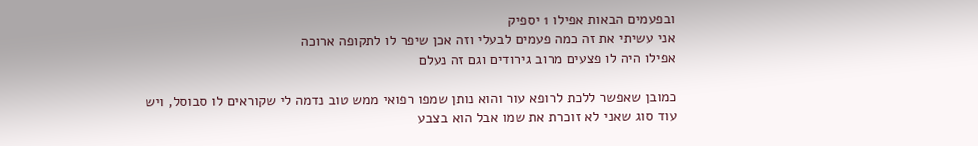ובפעמים הבאות אפילו 1 יספיק
אני עשיתי את זה כמה פעמים לבעלי וזה אכן שיפר לו לתקופה ארוכה
אפילו היה לו פצעים מרוב גירודים וגם זה נעלם

כמובן שאפשר ללכת לרופא עור והוא נותן שמפו רפואי ממש טוב נדמה לי שקוראים לו סבוסל, ויש עוד סוג שאני לא זוכרת את שמו אבל הוא בצבע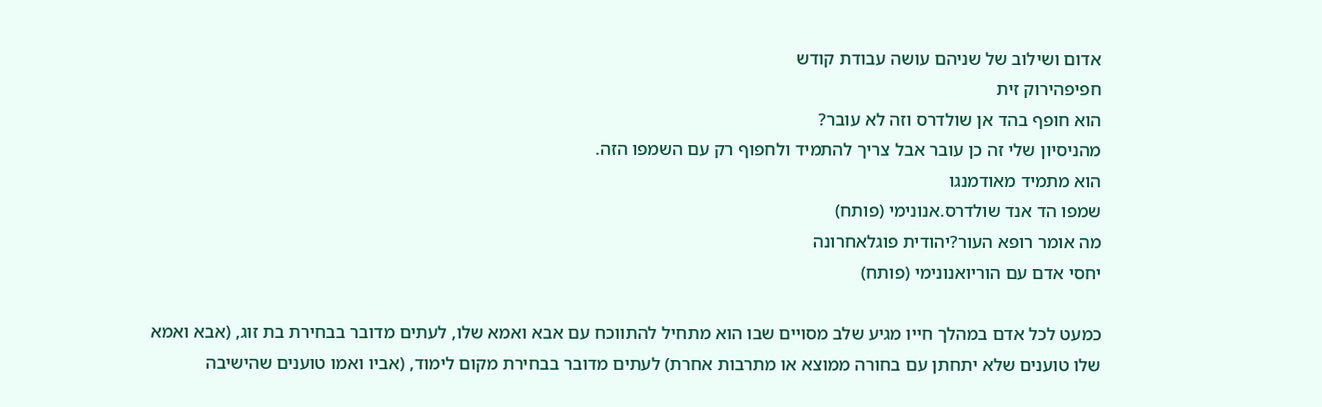אדום ושילוב של שניהם עושה עבודת קודש
חפיפהירוק זית
הוא חופף בהד אן שולדרס וזה לא עובר?
מהניסיון שלי זה כן עובר אבל צריך להתמיד ולחפוף רק עם השמפו הזה.
הוא מתמיד מאודמנגו
שמפו הד אנד שולדרס.אנונימי (פותח)
מה אומר רופא העור?יהודית פוגלאחרונה
יחסי אדם עם הוריואנונימי (פותח)

כמעט לכל אדם במהלך חייו מגיע שלב מסויים שבו הוא מתחיל להתווכח עם אבא ואמא שלו, לעתים מדובר בבחירת בת זוג, (אבא ואמא שלו טוענים שלא יתחתן עם בחורה ממוצא או מתרבות אחרת) לעתים מדובר בבחירת מקום לימוד, (אביו ואמו טוענים שהישיבה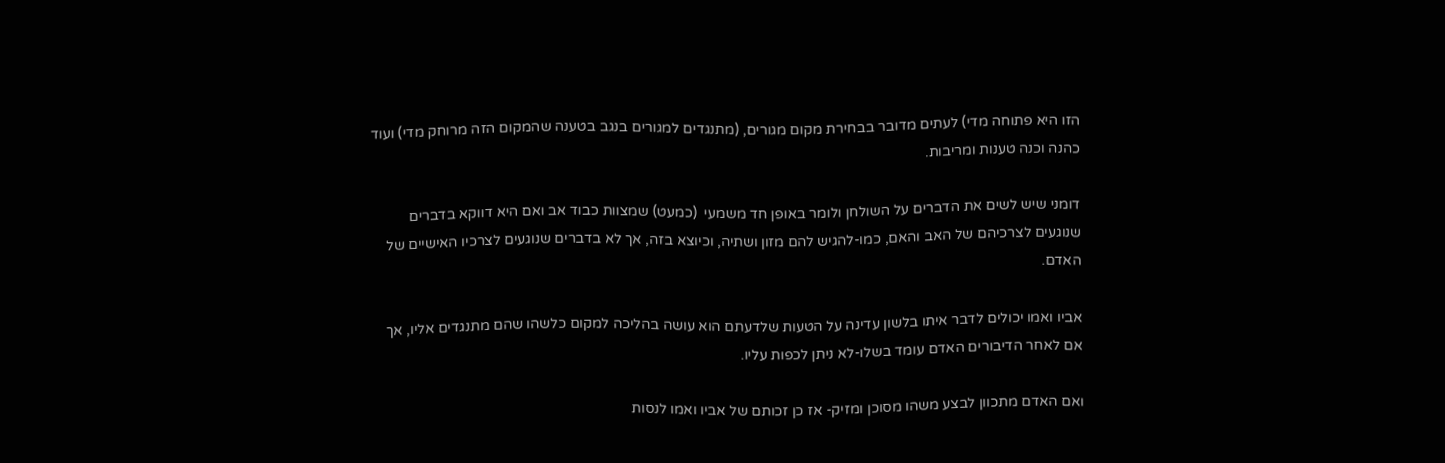הזו היא פתוחה מדי) לעתים מדובר בבחירת מקום מגורים, (מתנגדים למגורים בנגב בטענה שהמקום הזה מרוחק מדי) ועוד כהנה וכנה טענות ומריבות.

דומני שיש לשים את הדברים על השולחן ולומר באופן חד משמעי  (כמעט) שמצוות כבוד אב ואם היא דווקא בדברים שנוגעים לצרכיהם של האב והאם, כמו-להגיש להם מזון ושתיה, וכיוצא בזה, אך לא בדברים שנוגעים לצרכיו האישיים של האדם.

אביו ואמו יכולים לדבר איתו בלשון עדינה על הטעות שלדעתם הוא עושה בהליכה למקום כלשהו שהם מתנגדים אליו, אך אם לאחר הדיבורים האדם עומד בשלו-לא ניתן לכפות עליו.

ואם האדם מתכוון לבצע משהו מסוכן ומזיק- אז כן זכותם של אביו ואמו לנסות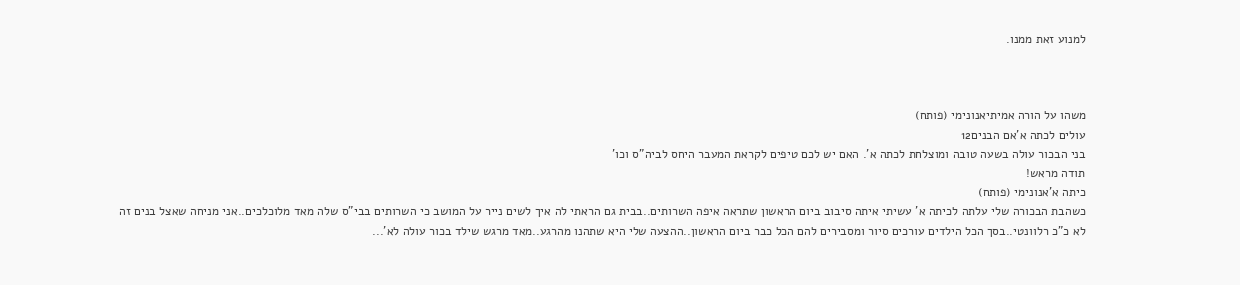למנוע זאת ממנו.



משהו על הורה אמיתיאנונימי (פותח)
עולים לכתה א'אם הבנים12
בני הבכור עולה בשעה טובה ומוצלחת לכתה א'. האם יש לכם טיפים לקראת המעבר היחס לביה"ס וכו'
תודה מראש!
כיתה א'אנונימי (פותח)
כשהבת הבכורה שלי עלתה לכיתה א' עשיתי איתה סיבוב ביום הראשון שתראה איפה השרותים..בבית גם הראתי לה איך לשים נייר על המושב כי השרותים בבי"ס שלה מאד מלוכלכים..אני מניחה שאצל בנים זה לא כ"כ רלוונטי..בסך הכל הילדים עורכים סיור ומסבירים להם הכל כבר ביום הראשון..ההצעה שלי היא שתהנו מהרגע..מאד מרגש שילד בכור עולה לא'...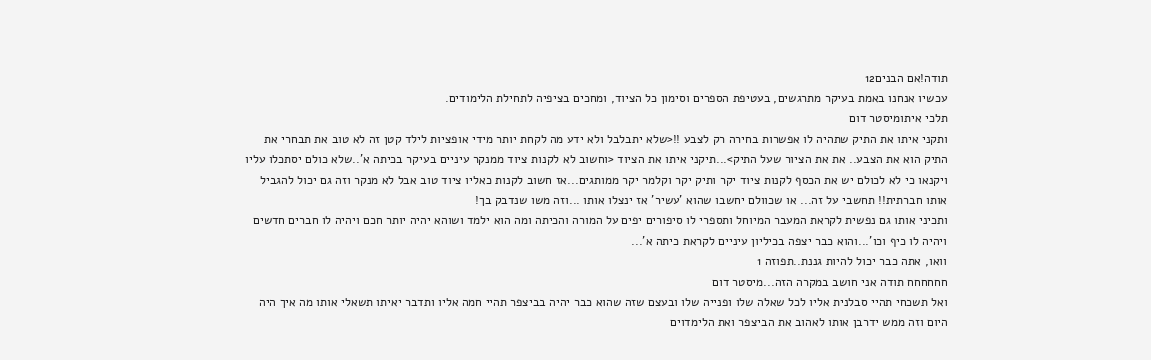תודה!אם הבנים12
עכשיו אנחנו באמת בעיקר מתרגשים, בעטיפת הספרים וסימון כל הציוד, ומחכים בציפיה לתחילת הלימודים.
תלכי איתומיסטר דום
ותקני איתו את התיק שתהיה לו אפשרות בחירה רק לצבע !!<שלא יתבלבל ולא ידע מה לקחת יותר מידי אופציות לילד קטן זה לא טוב את תבחרי את התיק הוא את הצבע.. את את הציור שעל התיק>...תיקני איתו את הציוד <וחשוב לא לקנות ציוד ממנקר עיניים בעיקר בכיתה א'..שלא כולם יסתכלו עליו ויקנאו כי לא לכולם יש את הכסף לקנות ציוד יקר ותיק יקר וקלמר יקר ממותגים...אז חשוב לקנות כאליו ציוד טוב אבל לא מנקר וזה גם יכול להגביל אותו חברתית!! תחשבי על זה... או שכוולם יחשבו שהוא 'עשיר' אז ינצלו אותו ...וזה משו שנדבק בך!
ותכיני אותו גם נפשית לקראת המעבר המיוחל ותספרי לו סיפורים יפים על המורה והכיתה ומה הוא ילמד ושוהא יהיה יותר חכם ויהיה לו חברים חדשים ויהיה לו כיף וכו'...והוא כבר יצפה בכיליון עיניים לקראת כיתה א'...
וואו, אתה כבר יכול להיות גננת..תפוזה 1
חחחחחח תודה אני חושב במקרה הזה...מיסטר דום
ואל תשכחי תהיי סבלנית אליו לכל שאלה שלו ופנייה שלו ובעצם שזה שהוא כבר יהיה בביצפר תהיי חמה אליו ותדבר יאיתו תשאלי אותו מה איך היה היום וזה ממש ידרבן אותו לאהוב את הביצפר ואת הלימדוים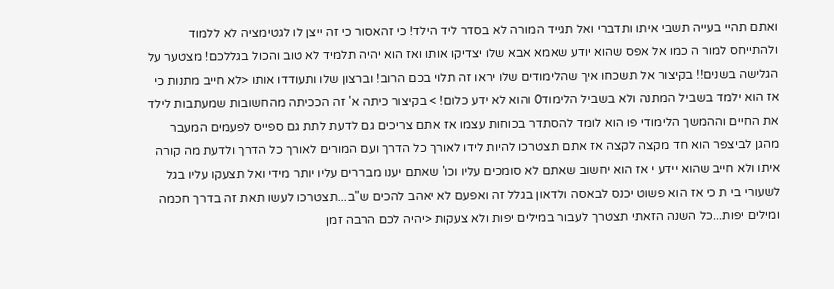ואתם תהיי בעייה תשבי איתו ותדברי ואל תגייד המורה לא בסדר ליד הילד! כי זהאסור כי זה ייצן לו לגטימציה לא ללמוד ולהתייחס למור ה כמו אל אפס שהוא יודע שאמא אבא שלו יצדיקו אותו ואז הוא יהיה תלמיד לא טוב והכול בגללכם! מצטער על הגלישה בשנים!! בקיצור אל תשכחו איך שהלימודים שלו יראו זה תלוי בכם הרוב! וברצון שלו ותעודדו אותו <לא חייב מתנות כי אז הוא ילמד בשביל המתנה ולא בשביל הלימוד0 והוא לא ידע כלום! > בקיצור כיתה א' זה הככיתה מהחשובות שמעתבות לילד את החיים וההמשך הלימודי פו הוא לומד להסתדר בכוחות עצמו אז אתם צריכים גם לדעת לתת גם ספייס לפעמים המעבר מהגן לביצפר הוא חד מקצה לקצה אז אתם תצטרכו להיות לידו לאורך כל הדרך ועם המורים לאורך כל הדרך ולדעת מה קורה איתו ולא חייב שהוא יידע י אז הוא יחשוב שאתם לא סומכים עליו וכו' שאתם יענו מבררים עליו יותר מידי ואל תצעקו עליו בגל לשעורי בי ת כי אז הוא פשוט יכנס לבאסה ולדאון בגלל זה ואפעם לא יאהב להכים ש"ב...תצטרכו לעשו תאת זה בדרך חכמה ומילים יפות...כל השנה הזאתי תצטרך לעבור במילים יפות ולא צעקות <יהיה לכם הרבה זמן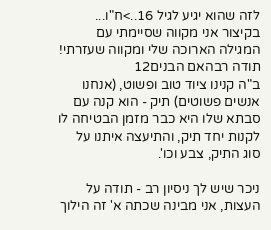לזה שהוא יגיע לגיל 16..>ח"ו... בקיצור אני מקווה שסיימתי עם המגילה הארוכה שלי ומקווה שעזרתי!
תודה רבהאם הבנים12
ב"ה קנינו ציוד טוב ופשוט, (אנחנו אנשים פשוטים) תיק - הוא קנה עם סבתא שלו היא כבר מזמן הבטיחה לו לקנות יחד תיק, והתיעצה איתנו על סוג התיק, צבע וכו'.

ניכר שיש לך ניסיון רב - תודה על העצות, אני מבינה שכתה א' זה הילוך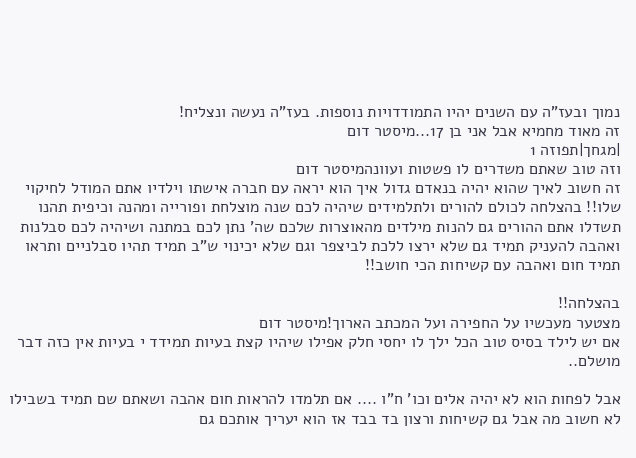נמוך ובעז"ה עם השנים יהיו התמודדויות נוספות. בעז"ה נעשה ונצליח!
זה מאוד מחמיא אבל אני בן 17...מיסטר דום
|מגחך|תפוזה 1
וזה טוב שאתם משדרים לו פשטות ועוונהמיסטר דום
זה חשוב לאיך שהוא יהיה בנאדם גדול איך הוא יראה עם חברה אישתו וילדיו אתם המודל לחיקוי שלו!! בהצלחה לכולם להורים ולתלמידים שיהיה לכם שנה מוצלחת ופורייה ומהנה וכיפית תהנו תשדלו אתם ההורים גם להנות מילדים מהאוצרות שלכם שה' נתן לכם במתנה ושיהיה לכם סבלנות ואהבה להעניק תמיד גם שלא ירצו ללכת לביצפר וגם שלא יכינוי ש"ב תמיד תהיו סבלניים ותראו תמיד חום ואהבה עם קשיחות הכי חושב!!

בהצלחה!!
מצטער מעכשיו על החפירה ועל המכתב הארוך!מיסטר דום
אם יש לילד בסיס טוב הכל ילך לו יחסי חלק אפילו שיהיו קצת בעיות תמידד י בעיות אין כזה דבר מושלם..

אבל לפחות הוא לא יהיה אלים וכו' ח"ו .... אם תלמדו להראות חום אהבה ושאתם שם תמיד בשבילו לא חשוב מה אבל גם קשיחות ורצון בד בבד אז הוא יעריך אותכם גם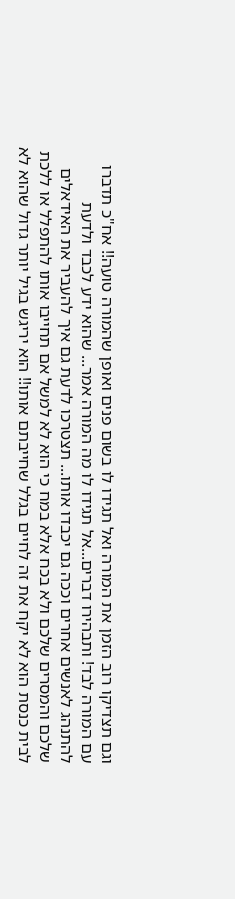וגם תצדיקו רוב הזמן את המורה ואל תגידו לו בשום פנים ואופן שהמורה טועה!! אח"כ תדברו עם המורה לבד! ותבהירו דברים...אל תגידו לו מה המורה אמר... שהוא ידע לכבד ולדעת להתנהג לאנשים אחרים וככה גם יכבדו אותו... תצטרכו לדעת גם איך להעביר את האידאלים שלכם והמסרים שלכם ולא בכח אלא במח כי הוא לא למשל אם תחייבו אותו להתפלל או ללכת לבית כנסת הוא לא יקח את זה לחיים בגלל שחייבתם אותו!! הוא יריגש בגיל יותר גדול שהוא לא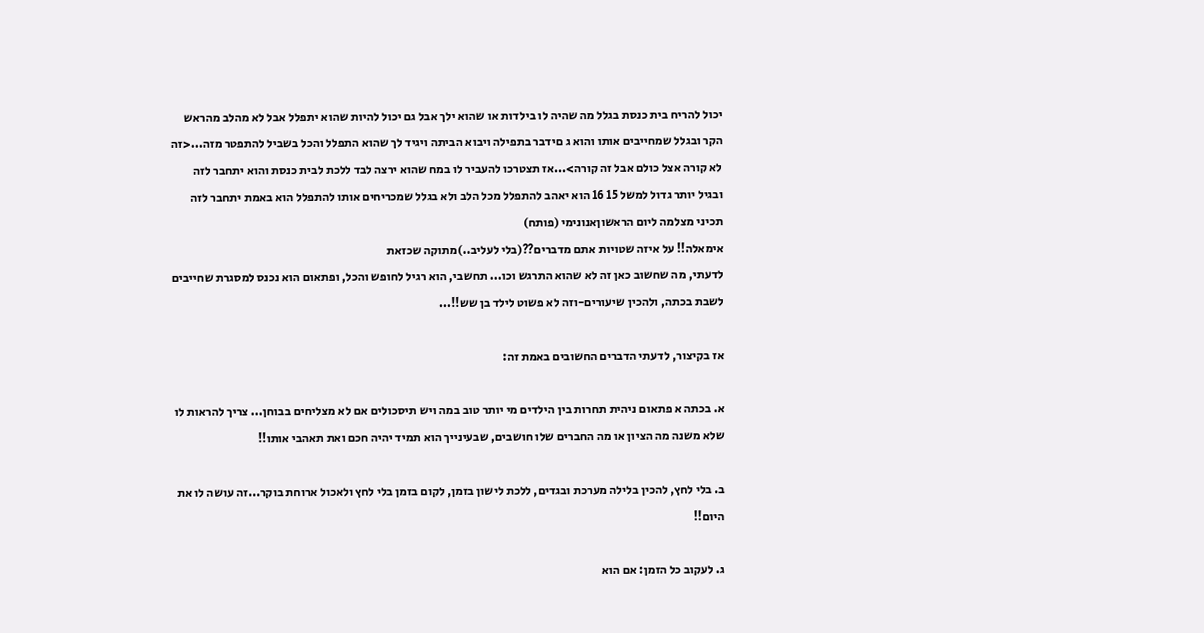יכול להריח בית כנסת בגלל מה שהיה לו בילדות או שהוא ילך אבל גם יכול להיות שהוא יתפלל אבל לא מהלב מהראש הקר ובגלל שמחייבים אותו והוא ג םידבר בתפילה ויבוא הביתה ויגיד לך שהוא התפלל והכל בשביל להתפטר מזה...<זה לא קורה אצל כולם אבל זה קורה>...אז תצטרכו להעביר לו במח שהוא ירצה לבד ללכת לבית כנסת והוא יתחבר לזה ובגיל יותר גדול למשל 15 16 הוא יאהב להתפלל מכל הלב ולא בגלל שמכריחים אותו להתפלל הוא באמת יתחבר לזה
תכיני מצלמה ליום הראשוןאנונימי (פותח)
אימאלה!! על איזה שטויות אתם מדברים??(בלי לעליב..)מתוקה שכזאת
לדעתי, מה שחשוב כאן זה לא שהוא התרגש וכו... תחשבי, הוא רגיל לחופש והכל, ופתאום הוא נכנס למסגרת שחייבים לשבת בכתה, ולהכין שיעורים-וזה לא פשוט לילד בן שש!!...

אז בקיצור, לדעתי הדברים החשובים באמת זה:

א. בכתה א פתאום ניהית תחרות בין הילדים מי יותר טוב במה ויש תיסכולים אם לא מצליחים בבוחן... צריך להראות לו שלא משנה מה הציון או מה החברים שלו חושבים, שבעינייך הוא תמיד יהיה חכם ואת תאהבי אותו!!

ב. בלי לחץ, להכין בלילה מערכת ובגדים, ללכת לישון בזמן, לקום בזמן בלי לחץ ולאכול ארוחת בוקר...זה עושה לו את היום!!

ג. לעקוב כל הזמן: אם הוא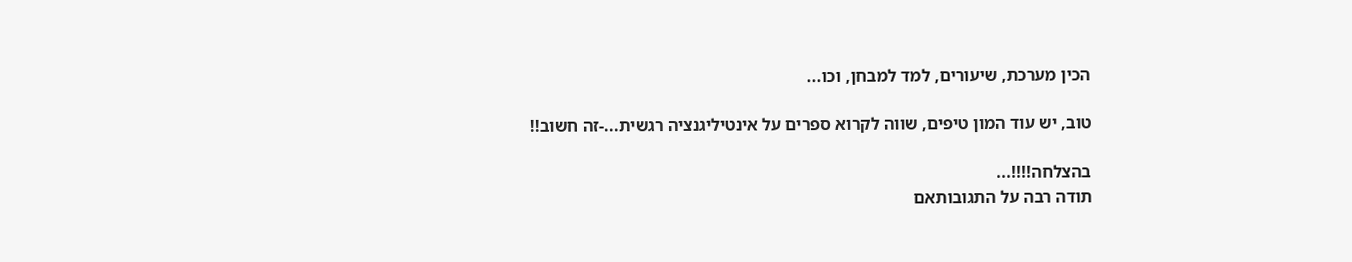הכין מערכת, שיעורים, למד למבחן, וכו...

טוב, יש עוד המון טיפים, שווה לקרוא ספרים על אינטיליגנציה רגשית...-זה חשוב!!

בהצלחה!!!!...
תודה רבה על התגובותאם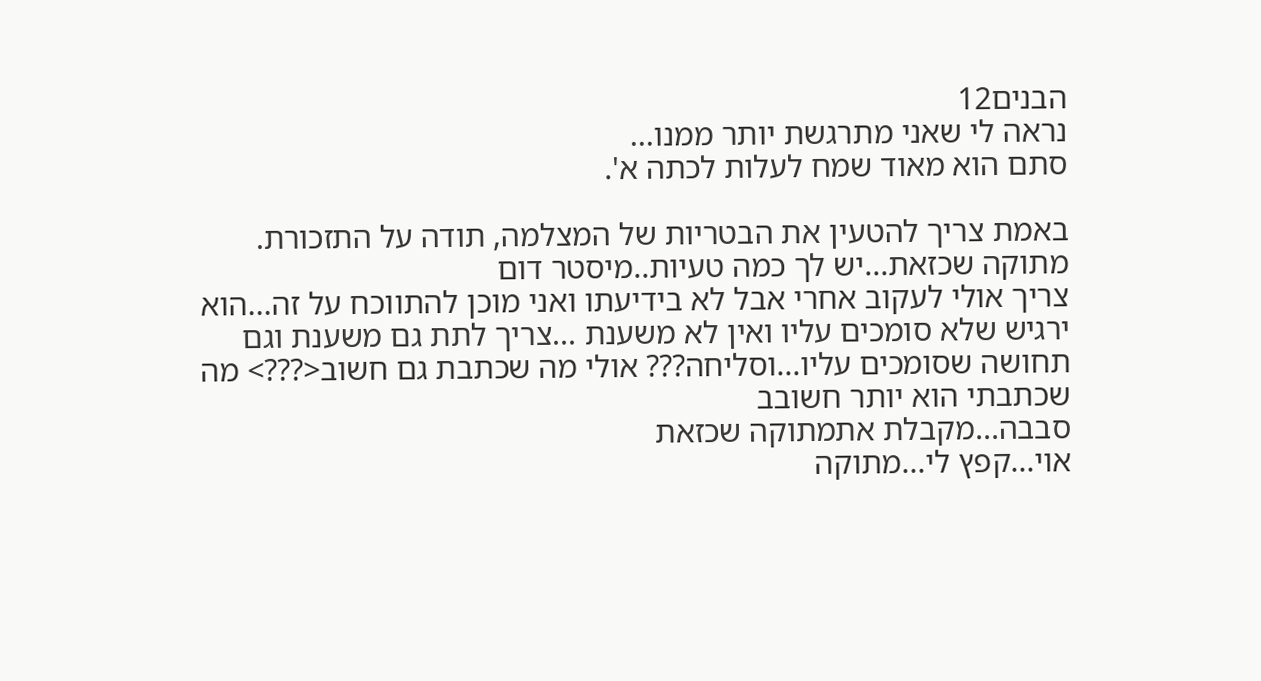הבנים12
נראה לי שאני מתרגשת יותר ממנו...
סתם הוא מאוד שמח לעלות לכתה א'.

באמת צריך להטעין את הבטריות של המצלמה, תודה על התזכורת.
מתוקה שכזאת...יש לך כמה טעיות..מיסטר דום
צריך אולי לעקוב אחרי אבל לא בידיעתו ואני מוכן להתווכח על זה...הוא ירגיש שלא סומכים עליו ואין לא משענת ...צריך לתת גם משענת וגם תחושה שסומכים עליו...וסליחה??? אולי מה שכתבת גם חשוב<???> מה שכתבתי הוא יותר חשובב
סבבה...מקבלת אתמתוקה שכזאת
אוי...קפץ לי...מתוקה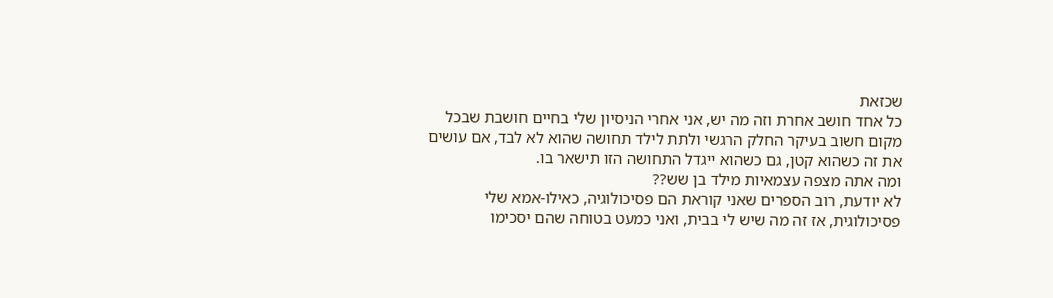שכזאת
כל אחד חושב אחרת וזה מה יש, אני אחרי הניסיון שלי בחיים חושבת שבכל מקום חשוב בעיקר החלק הרגשי ולתת לילד תחושה שהוא לא לבד, אם עושים את זה כשהוא קטן, גם כשהוא ייגדל התחושה הזו תישאר בו.
ומה אתה מצפה עצמאיות מילד בן שש??
לא יודעת, רוב הספרים שאני קוראת הם פסיכולוגיה, כאילו-אמא שלי פסיכולוגית, אז זה מה שיש לי בבית, ואני כמעט בטוחה שהם יסכימו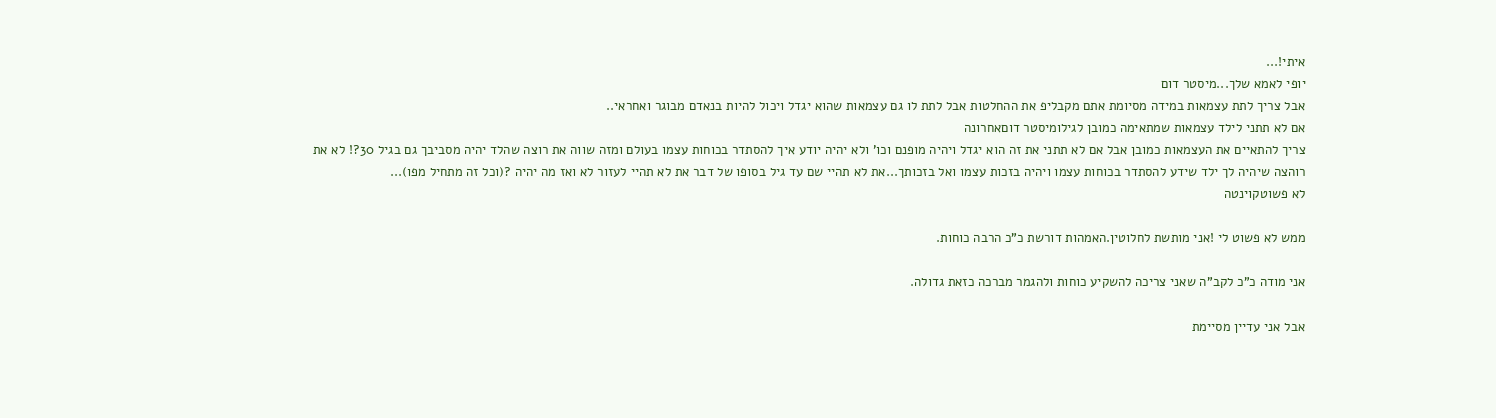איתי!...
יופי לאמא שלך...מיסטר דום
אבל צריך לתת עצמאות במידה מסיומת אתם מקבליפ את ההחלטות אבל לתת לו גם עצמאות שהוא יגדל ויכול להיות בנאדם מבוגר ואחראי..
אם לא תתני לילד עצמאות שמתאימה כמובן לגילומיסטר דוםאחרונה
צריך להתאיים את העצמאות כמובן אבל אם לא תתני את זה הוא יגדל ויהיה מופנם וכו' ולא יהיה יודע איך להסתדר בכוחות עצמו בעולם ומזה שווה את רוצה שהלד יהיה מסביבך גם בגיל 30?! לא את רוהצה שיהיה לך ילד שידע להסתדר בכוחות עצמו ויהיה בזכות עצמו ואל בזכותך...את לא תהיי שם עד גיל בסופו של דבר את לא תהיי לעזור לא ואז מה יהיה ?(וכל זה מתחיל מפו)...
לא פשוטקוינטה

ממש לא פשוט לי !אני מותשת לחלוטין.האמהות דורשת כ"כ הרבה כוחות.

אני מודה כ"כ לקב"ה שאני צריכה להשקיע כוחות ולהגמר מברכה כזאת גדולה.

אבל אני עדיין מסיימת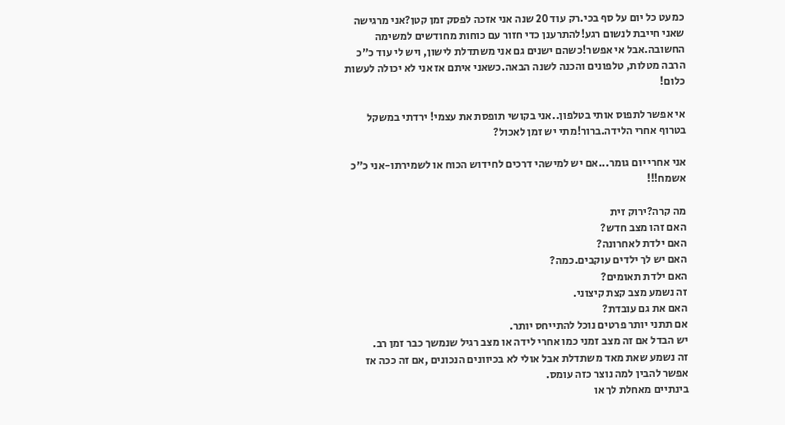כמעט כל יום על סף בכי.רק עוד 20 שנה אני אזכה לפסק זמן קטן?אני מרגישה שאני חייבת לנשום רגע!להתרענן כדי חזור עם כוחות מחודשים למשימה החשובה.אבל אי אפשר!כשהם ישנים גם אני משתדלת לישון, ויש לי עוד כ"כ הרבה מטלות, טלפונים והכנה לשנה הבאה.כשאני איתם אז אני לא יכולה לעשות כלום!

אי אפשר לתפוס אותי בטלפון..אני בקושי תופסת את עצמי! ירדתי במשקל בטרוף אחרי הלידה.ברור!מתי יש זמן לאכול?

אני אחרי יום גומר...אם יש למישהי דרכים לחידוש הכוח או לשמירתו-אני כ"כ אשמח!!!

מה קרה?ירוק זית
האם זהו מצב חדש?
האם ילדת לאחרונה?
האם יש לך ילדים עוקבים.כמה?
האם ילדת תאומים?
זה נשמע מצב קצת קיצוני.
האם את גם עובדת?
אם תתני יותר פרטים נוכל להתייחס יותר.
יש הבדל אם זה מצב זמני כמו אחרי לידה או מצב רגיל שנמשך כבר זמן רב.
זה נשמע שאת מאד משתדלת אבל אולי לא בכיוונים הנכונים ,אם זה ככה אז אפשר להבין למה נוצר כזה עומס.
בינתיים מאחלת לך או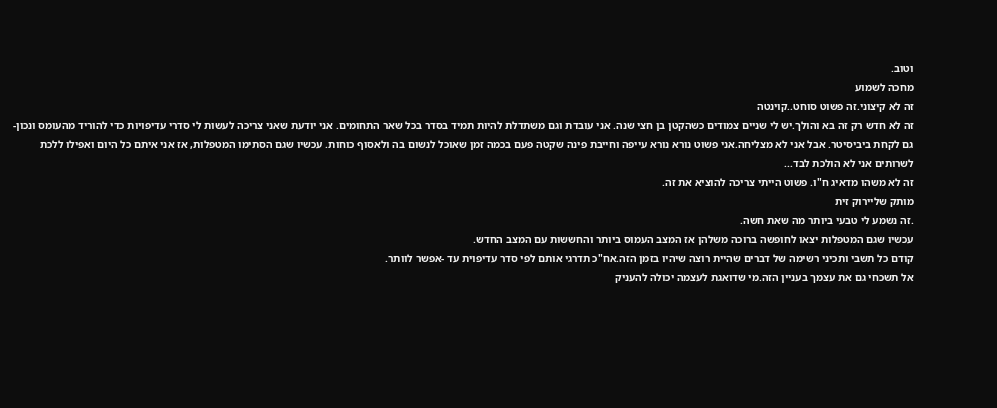וטוב.
מחכה לשמוע
זה לא קיצוני.זה פשוט סוחט..קוינטה
זה לא חדש רק זה בא והולך.יש לי שניים צמודים כשהקטן בן חצי שנה. אני עובדת וגם משתדלת להיות תמיד בסדר בכל שאר התחומים. אני יודעת שאני צריכה לעשות לי סדרי עדיפויות כדי להוריד מהעומס ונכון-גם לקחת ביביסיטר. אבל אני לא מצליחה.אני פשוט נורא נורא עייפה וחייבת פינה שקטה פעם בכמה זמן שאוכל לנשום בה ולאסוף כוחות. עכשיו שגם הסתימו המטפלות, אז אני איתם כל היום ואפילו ללכת לשרותים אני לא הולכת לבד...
זה לא משהו מדאיג ח"ו. פשוט הייתי צריכה להוציא את זה.
מותק שליירוק זית
.זה נשמע לי טבעי ביותר מה שאת חשה.
עכשיו שגם המטפלות יצאו לחופשה ברוכה משלהן אז המצב העמוס ביותר והחששות עם המצב החדש.
קודם כל תשבי ותכיני רשימה של דברים שהיית רוצה שיהיו בזמן הזה.אח"כ תדרגי אותם לפי סדר עדיפוית עד -אפשר לוותר.
אל תשכחי גם את עצמך בעניין הזה.מי שדואגת לעצמה יכולה להעניק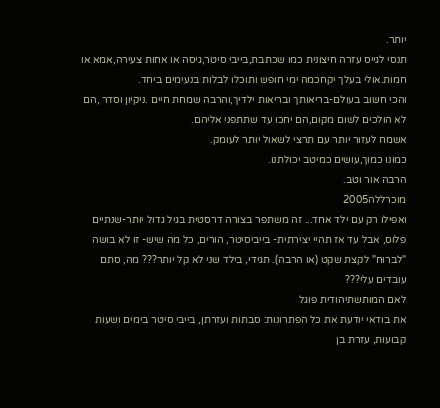יותר.
תנסי לגייס עזרה חיצונית כמו שכתבת,בייבי סיטר,גיסה או אחות צעירה,אמא או חמות.אולי בעלך יקחכמה ימי חופש ותוכלו לבלות בנעימים ביחד.
והכי חשוב בעולם-בריאותך ובריאות ילדיך,והרבה שמחת חיים .ניקיון וסדר ,הם לא הולכים לשום מקום,הם יחכו עד שתתפני אליהם.
אשמח לעזור יותר עם תרצי לשאול יותר לעומק.
כמונו כמוך,עושים כמיטב יכולתנו.
הרבה אור וטב.
מוכרללה2005
ואפילו רק עם ילד אחד... זה משתפר בצורה דרסטית בגיל גדול יותר-שנתיים פלוס, אבל עד אז תהיי יצירתית- בייביסיטר, הורים, כל מה שיש- זו לא בושה "לברוח" לקצת שקט (או הרבה). תגידי, בילד שני לא קל יותר??? מה, סתם עובדים עלי???
לאם המותשתיהודית פוגל
את בודאי יודעת את כל הפתרונות: סבתות ועזרתן, בייבי סיטר בימים ושעות קבועות, עזרת בן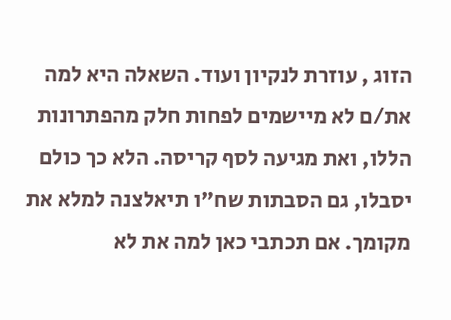הזוג , עוזרת לנקיון ועוד. השאלה היא למה את/ם לא מיישמים לפחות חלק מהפתרונות הללו, ואת מגיעה לסף קריסה. הלא כך כולם יסבלו, גם הסבתות שח"ו תיאלצנה למלא את מקומך. אם תכתבי כאן למה את לא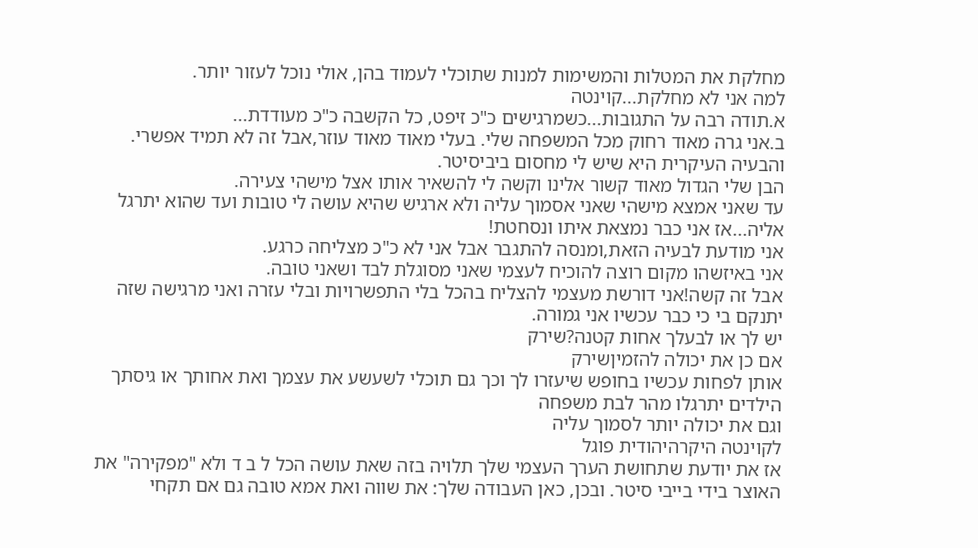מחלקת את המטלות והמשימות למנות שתוכלי לעמוד בהן, אולי נוכל לעזור יותר.
למה אני לא מחלקת...קוינטה
א.תודה רבה על התגובות...כשמרגישים כ"כ זיפט, כל הקשבה כ"כ מעודדת...
ב.אני גרה מאוד רחוק מכל המשפחה שלי. בעלי מאוד מאוד עוזר,אבל זה לא תמיד אפשרי. והבעיה העיקרית היא שיש לי מחסום ביביסיטר.
הבן שלי הגדול מאוד קשור אלינו וקשה לי להשאיר אותו אצל מישהי צעירה.
עד שאני אמצא מישהי שאני אסמוך עליה ולא ארגיש שהיא עושה לי טובות ועד שהוא יתרגל אליה...אז אני כבר נמצאת איתו ונסחטת!
אני מודעת לבעיה הזאת,ומנסה להתגבר אבל אני לא כ"כ מצליחה כרגע.
אני באיזשהו מקום רוצה להוכיח לעצמי שאני מסוגלת לבד ושאני טובה.
אבל זה קשה!אני דורשת מעצמי להצליח בהכל בלי התפשרויות ובלי עזרה ואני מרגישה שזה יתנקם בי כי כבר עכשיו אני גמורה.
יש לך או לבעלך אחות קטנה?שירק
אם כן את יכולה להזמיןשירק
אותן לפחות עכשיו בחופש שיעזרו לך וכך גם תוכלי לשעשע את עצמך ואת אחותך או גיסתך
הילדים יתרגלו מהר לבת משפחה
וגם את יכולה יותר לסמוך עליה
לקוינטה היקרהיהודית פוגל
אז את יודעת שתחושת הערך העצמי שלך תלויה בזה שאת עושה הכל ל ב ד ולא "מפקירה" את האוצר בידי בייבי סיטר. ובכן, כאן העבודה שלך: את שווה ואת אמא טובה גם אם תקחי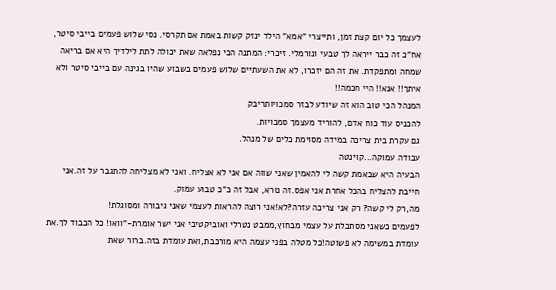לעצמך כל יום קצת זמן, ותייצרי "אמא" הילד ינזק קשות באמת אם תקרסי. נסי שלוש פעמים בייבי סיטר, אח"כ זה כבר ייראה לך טבעי ונורמלי. זיכרי: המתנה הכי נפלאה שאת יכולה לתת לילדיך היא אם בריאה שמחה ומתפקדת. את זה הם יזכרו, לא את השעתיים שלוש פעמים בשבוע שהיו בגינה עם בייבי סיטר ולא איתך!! אנא!! היי חכמה!!
המנהל הכי טוב הוא זה שיודע לבזר סמכויותריבק
להכניס עוד כוח אדם, להוריד מעצמך סמכויות.
גם עקרת בית צריכה במידה מסוימת כלים של מנהל.
עבודה עמוקה...קוינטה
הבעיה היא שבאמת קשה לי להאמין שאני שווה אם אני לא אצליח. ואני לא מצליחה להתגבר על זה.אני חייבת להצליח בהכל אחרת אני אפס.זה נורא, אבל זה כ"כ טבוע עמוק.
מה,רק לי קשה? רק אני צריכה עזרה?לא!אני רוצה להראות לעצמי שאני גיבורה ומסוגלת!
לפעמים כשאני מסתכלת על עצמי מבחוץ,ממבט נטרלי ואוביקטיבי אני ישר אומרת-"וואו! כל הכבוד לך.את עומדת במשימה לא פשוטה!כל מטלה בפני עצמה היא מורכבת,ואת עומדת בזה.ברור שאת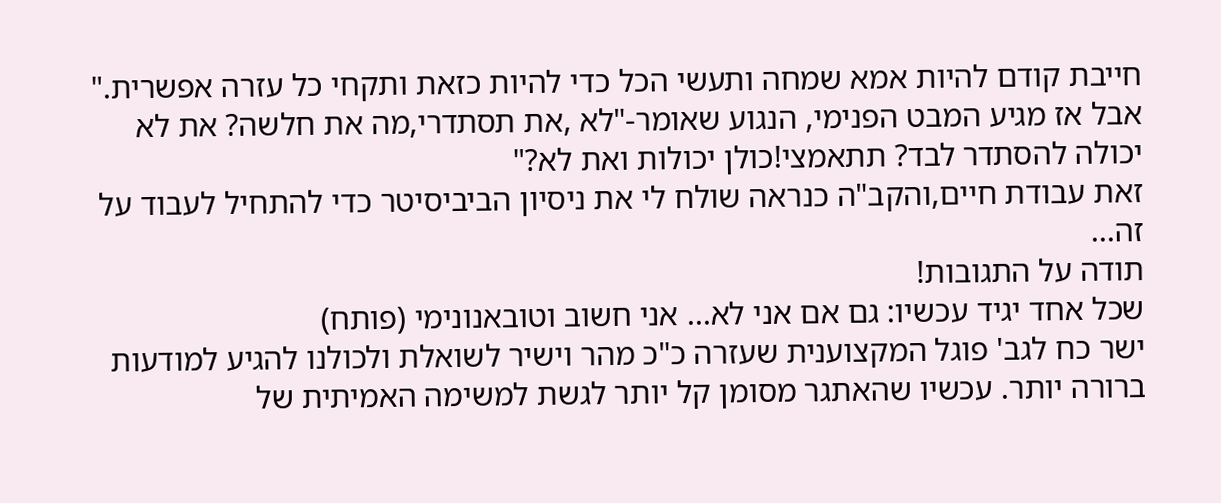חייבת קודם להיות אמא שמחה ותעשי הכל כדי להיות כזאת ותקחי כל עזרה אפשרית."
אבל אז מגיע המבט הפנימי, הנגוע שאומר-"לא ,את תסתדרי,מה את חלשה? את לא יכולה להסתדר לבד? תתאמצי!כולן יכולות ואת לא?"
זאת עבודת חיים,והקב"ה כנראה שולח לי את ניסיון הביביסיטר כדי להתחיל לעבוד על זה...
תודה על התגובות!
שכל אחד יגיד עכשיו: גם אם אני לא... אני חשוב וטובאנונימי (פותח)
ישר כח לגב' פוגל המקצוענית שעזרה כ"כ מהר וישיר לשואלת ולכולנו להגיע למודעות ברורה יותר. עכשיו שהאתגר מסומן קל יותר לגשת למשימה האמיתית של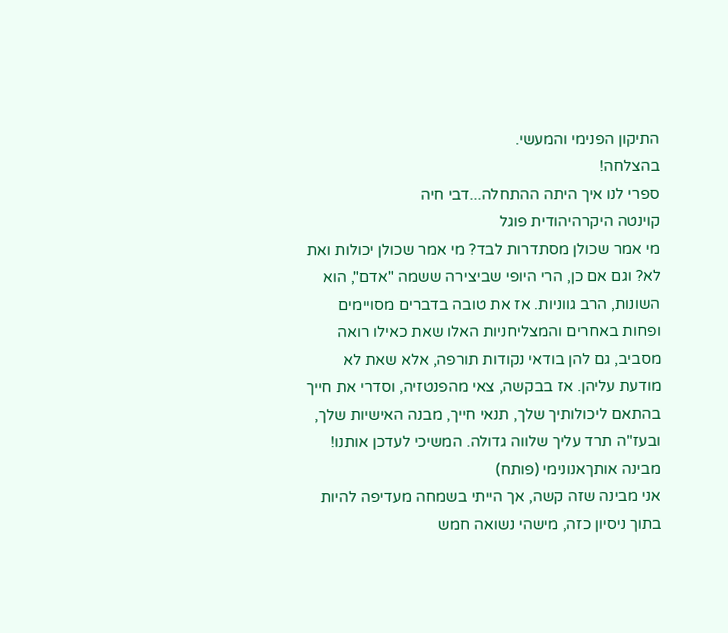התיקון הפנימי והמעשי.
בהצלחה!
ספרי לנו איך היתה ההתחלה...דבי חיה
קוינטה היקרהיהודית פוגל
מי אמר שכולן מסתדרות לבד? מי אמר שכולן יכולות ואת לא? וגם אם כן, הרי היופי שביצירה ששמה "אדם", הוא השונות, הרב גווניות. אז את טובה בדברים מסויימים ופחות באחרים והמצליחניות האלו שאת כאילו רואה מסביב, גם להן בודאי נקודות תורפה, אלא שאת לא מודעת עליהן. אז בבקשה, צאי מהפנטזיה, וסדרי את חייך בהתאם ליכולותיך שלך, תנאי חייך, מבנה האישיות שלך, ובעז"ה תרד עליך שלווה גדולה. המשיכי לעדכן אותנו!
מבינה אותךאנונימי (פותח)
אני מבינה שזה קשה, אך הייתי בשמחה מעדיפה להיות בתוך ניסיון כזה, מישהי נשואה חמש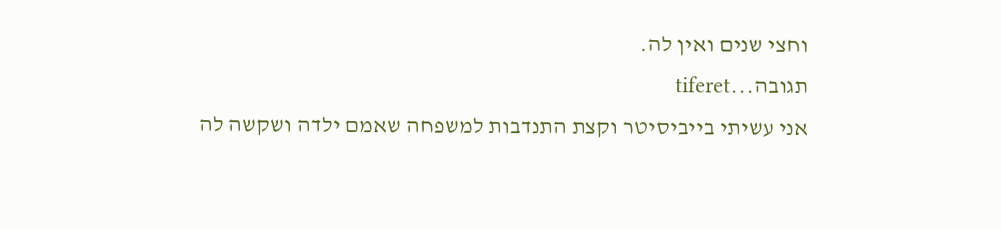וחצי שנים ואין לה.
תגובה...tiferet
אני עשיתי בייביסיטר וקצת התנדבות למשפחה שאמם ילדה ושקשה לה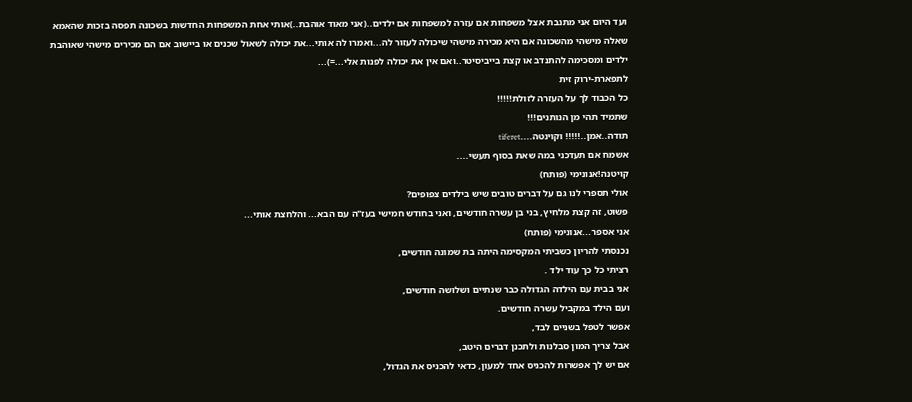ועד היום אני מתנבת אצל משפחות אם עזרה למשפחות אם ילדים..(אני מאוד אוהבת..)אותי אחת המשפחות החדשות בשכונה תפסה בזכות שהאמא שאלה מישהי מהשכונה אם היא מכירה מישהי שיכולה לעזור לה...ואמרו לה אותי...את יכולה לשאול שכנים או ביישוב אם הם מכירים מישהי שאוהבת ילדים ומסכימה להתנדב או קצת בייביסיטר..ואם אין את יכולה לפנות אלי...=)...
לתפארת-ירוק זית
כל הכבוד לך על העזרה לזולת!!!!!
שתמיד תהי מן הנותנים!!!
תודה..אמן..!!!!! וקוינטה....tiferet
אשמח אם תעדכני במה שאת בסוף תעשי....
קויטנה!אנונימי (פותח)
אולי תספרי לנו גם על דברים טובים שיש בילדים צפופים?
פשוט, זה קצת מלחיץ, בני בן עשרה חודשים, ואני בחודש חמישי בעז"ה עם הבא... והלחצת אותי...
אני אספר...אנונימי (פותח)
נכנסתי להריון כשביתי המקסימה היתה בת שמונה חודשים,
רציתי כל כך עוד ילד .
אני בבית עם הילדה הגדולה כבר שנתיים ושלושה חודשים,
ועם הילד במקביל עשרה חודשים.
אפשר לטפל בשניים לבד,
אבל צריך המון סבלנות ולתכנן דברים היטב,
אם יש לך אפשרות להכניס אחד למעון, כדאי להכניס את הגדול,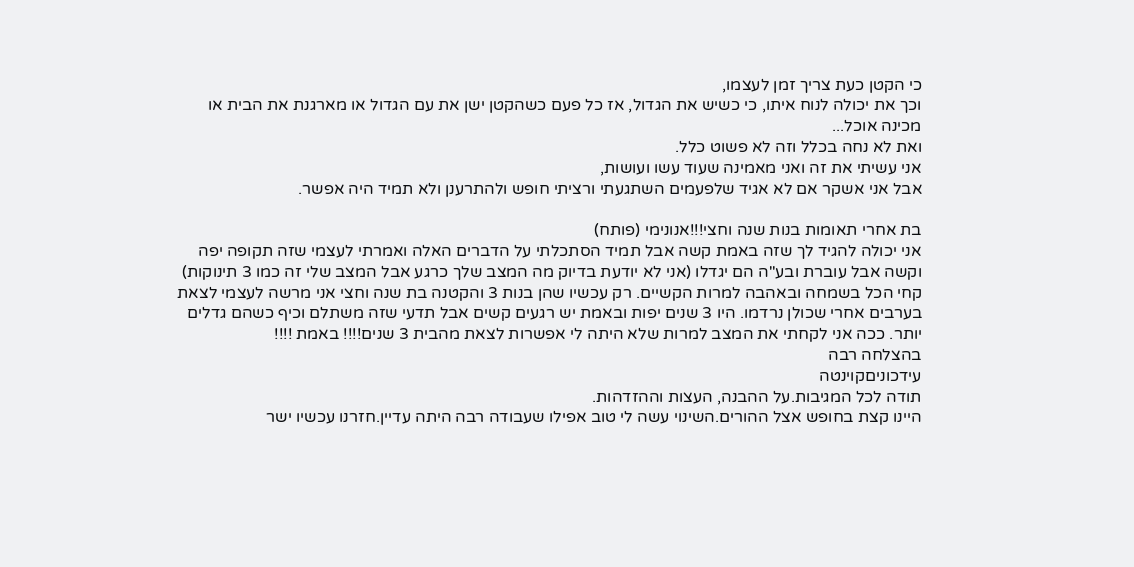כי הקטן כעת צריך זמן לעצמו,
וכך את יכולה לנוח איתו, כי כשיש את הגדול, אז כל פעם כשהקטן ישן את עם הגדול או מארגנת את הבית או מכינה אוכל...
ואת לא נחה בכלל וזה לא פשוט כלל.
אני עשיתי את זה ואני מאמינה שעוד עשו ועושות,
אבל אני אשקר אם לא אגיד שלפעמים השתגעתי ורציתי חופש ולהתרענן ולא תמיד היה אפשר.

בת אחרי תאומות בנות שנה וחצי!!!אנונימי (פותח)
אני יכולה להגיד לך שזה באמת קשה אבל תמיד הסתכלתי על הדברים האלה ואמרתי לעצמי שזה תקופה יפה וקשה אבל עוברת ובע"ה הם יגדלו (אני לא יודעת בדיוק מה המצב שלך כרגע אבל המצב שלי זה כמו 3 תינוקות) קחי הכל בשמחה ובאהבה למרות הקשיים. רק עכשיו שהן בנות 3 והקטנה בת שנה וחצי אני מרשה לעצמי לצאת בערבים אחרי שכולן נרדמו. היו 3 שנים יפות ובאמת יש רגעים קשים אבל תדעי שזה משתלם וכיף כשהם גדלים יותר. ככה אני לקחתי את המצב למרות שלא היתה לי אפשרות לצאת מהבית 3 שנים!!!! באמת !!!!
בהצלחה רבה
עידכוניםקוינטה
תודה לכל המגיבות.על ההבנה, העצות וההזדהות.
היינו קצת בחופש אצל ההורים.השינוי עשה לי טוב אפילו שעבודה רבה היתה עדיין.חזרנו עכשיו ישר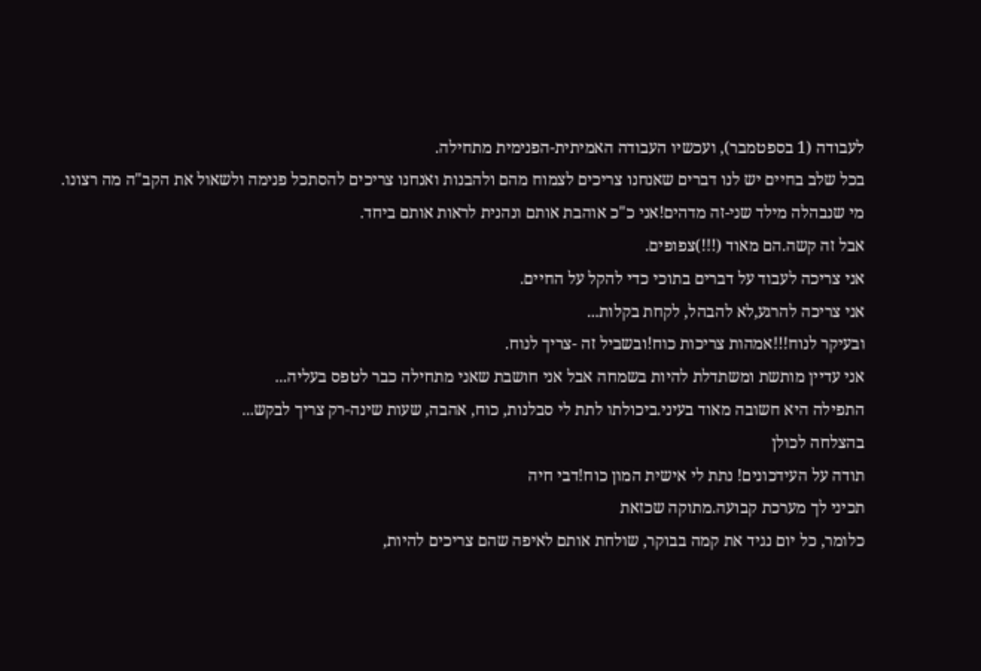לעבודה (1 בספטמבר), ועכשיו העבודה האמיתית-הפנימית מתחילה.
בכל שלב בחיים יש לנו דברים שאנחנו צריכים לצמוח מהם ולהבנות ואנחנו צריכים להסתכל פנימה ולשאול את הקב"ה מה רצונו.
מי שנבהלה מילד שני-זה מדהים!אני כ"כ אוהבת אותם ונהנית לראות אותם ביחד.
אבל זה קשה.הם מאוד (!!!)צפופים.
אני צריכה לעבוד על דברים בתוכי כדי להקל על החיים.
אני צריכה להרגע,לא להבהל, לקחת בקלות...
ובעיקר לנוח!!!אמהות צריכות כוח!ובשביל זה -צריך לנוח.
אני עדיין מותשת ומשתדלת להיות בשמחה אבל אני חושבת שאני מתחילה כבר לטפס בעליה...
התפילה היא חשובה מאוד בעיני.ביכולתו לתת לי סבלנות, כוח, אהבה, שעות שינה-רק צריך לבקש...
בהצלחה לכולן
תודה על העידכונים! נתת לי אישית המון כוח!דבי חיה
תכיני לך מערכת קבועה.מתוקה שכזאת
כלומר, כל יום נגיד את קמה בבוקר, שולחת אותם לאיפה שהם צריכים להיות,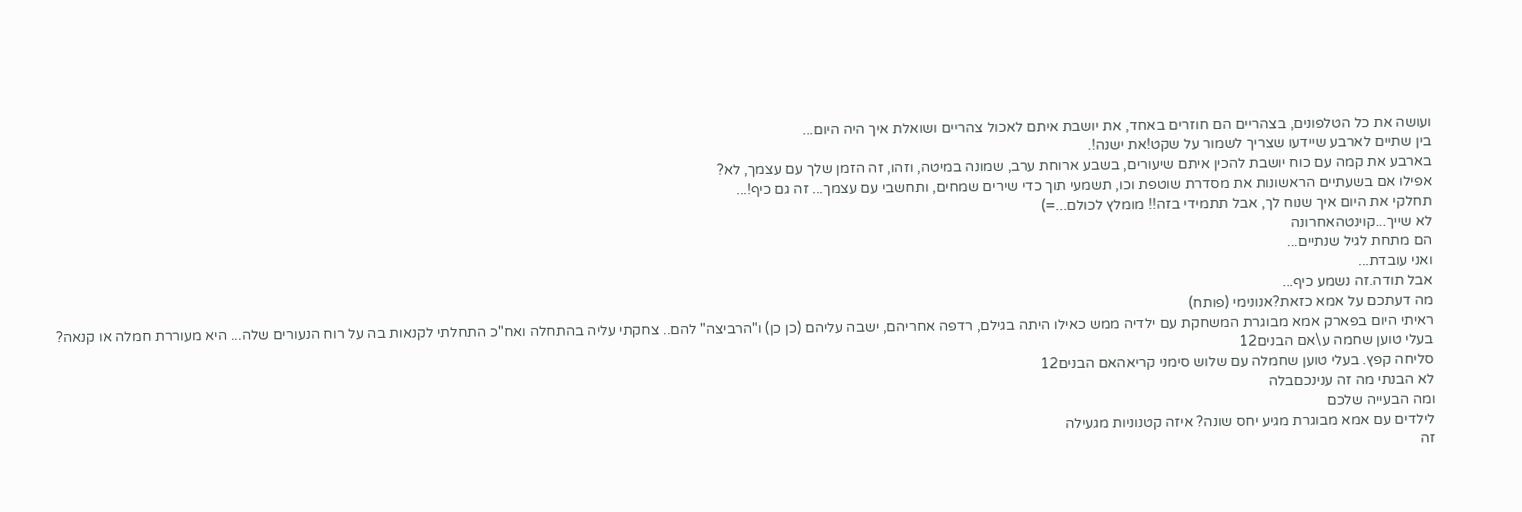ועושה את כל הטלפונים, בצהריים הם חוזרים באחד, את יושבת איתם לאכול צהריים ושואלת איך היה היום...
בין שתיים לארבע שיידעו שצריך לשמור על שקט!את ישנה!.
בארבע את קמה עם כוח יושבת להכין איתם שיעורים, בשבע ארוחת ערב, שמונה במיטה, וזהו, זה הזמן שלך עם עצמך, לא?
אפילו אם בשעתיים הראשונות את מסדרת שוטפת וכו, תשמעי תוך כדי שירים שמחים, ותחשבי עם עצמך... זה גם כיף!...
תחלקי את היום איך שנוח לך, אבל תתמידי בזה!! מומלץ לכולם...=)
לא שייך...קוינטהאחרונה
הם מתחת לגיל שנתיים...
ואני עובדת...
אבל תודה.זה נשמע כיף...
מה דעתכם על אמא כזאת?אנונימי (פותח)
ראיתי היום בפארק אמא מבוגרת המשחקת עם ילדיה ממש כאילו היתה בגילם, רדפה אחריהם, ישבה עליהם (כן כן) ו"הרביצה" להם.. צחקתי עליה בהתחלה ואח"כ התחלתי לקנאות בה על רוח הנעורים שלה... היא מעוררת חמלה או קנאה?
בעלי טוען שחמה ע\אם הבנים12
סליחה קפץ. בעלי טוען שחמלה עם שלוש סימני קריאהאם הבנים12
לא הבנתי מה זה ענינכםבלה
ומה הבעייה שלכם
לילדים עם אמא מבוגרת מגיע יחס שונה? איזה קטנוניות מגעילה
זה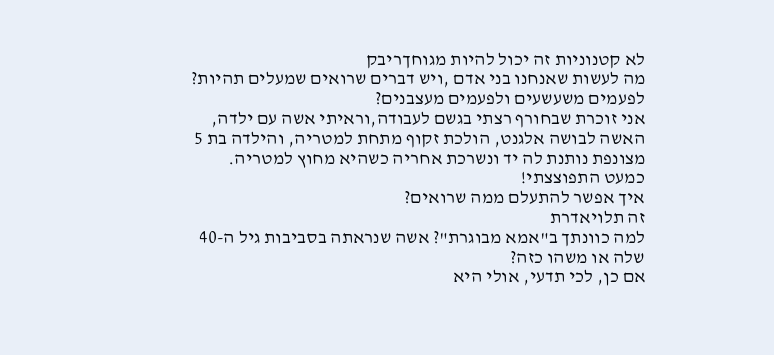לא קטנוניות זה יכול להיות מגוחךריבק
מה לעשות שאנחנו בני אדם ,ויש דברים שרואים שמעלים תהיות?
לפעמים משעשעים ולפעמים מעצבנים?
אני זוכרת שבחורף רצתי בגשם לעבודה,וראיתי אשה עם ילדה, האשה לבושה אלגנט, הולכת זקוף מתחת למטריה, והילדה בת 5 מצונפת נותנת לה יד ונשרכת אחריה כשהיא מחוץ למטריה.
כמעט התפוצצתי!
איך אפשר להתעלם ממה שרואים?
זה תלויאדרת
למה כוונתך ב"אמא מבוגרת"? אשה שנראתה בסביבות גיל ה-40 שלה או משהו כזה?
אם כן, לכי תדעי, אולי היא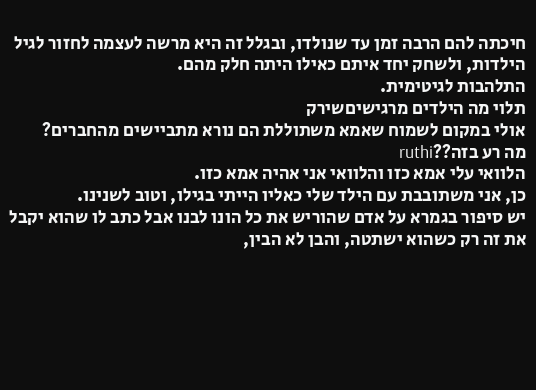חיכתה להם הרבה זמן עד שנולדו, ובגלל זה היא מרשה לעצמה לחזור לגיל הילדות, ולשחק יחד איתם כאילו היתה חלק מהם.
התלהבות לגיטימית.
תלוי מה הילדים מרגישיםשירק
אולי במקום לשמוח שאמא משתוללת הם נורא מתביישים מהחברים?
מה רע בזה??ruthi
הלוואי עלי אמא כזו והלוואי אני אהיה אמא כזו.
כן, אני משתובבת עם הילד שלי כאליו הייתי בגילו, וטוב לשנינו.
יש סיפור בגמרא על אדם שהוריש את כל הונו לבנו אבל כתב לו שהוא יקבל את זה רק כשהוא ישתטה, והבן לא הבין,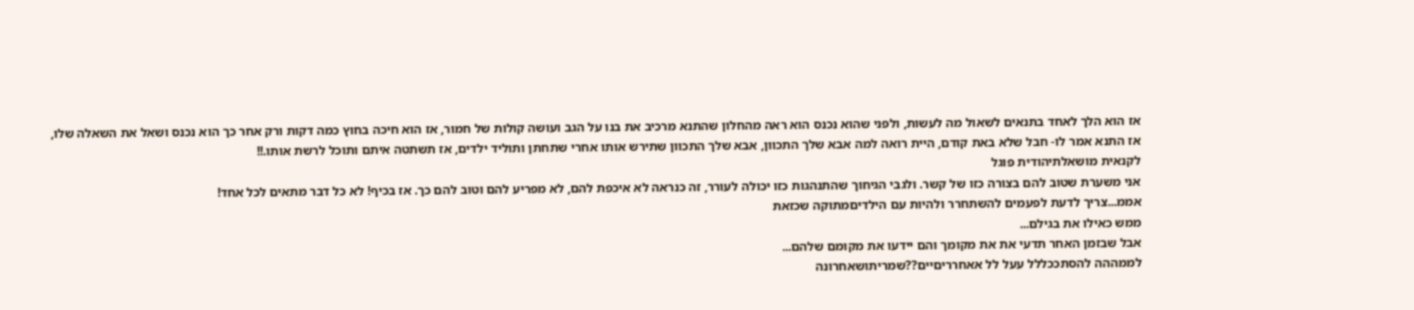אז הוא הלך לאחד בתנאים לשאול מה לעשות, ולפני שהוא נכנס הוא ראה מהחלון שהתנא מרכיב את בנו על הגב ועושה קולות של חמור, אז הוא חיכה בחוץ כמה דקות ורק אחר כך הוא נכנס ושאל את השאלה שלו, אז התנא אמר לו- חבל שלא באת קודם, היית רואה למה אבא שלך התכוון, אבא שלך התכוון שתירש אותו אחרי שתחתן ותוליד ילדים, אז תשתטה איתם ותוכל לרשת אותו.!!
לקנאית מושאלתיהודית פוגל
אני משערת שטוב להם בצורה כזו של קשר. ולגבי הגיחוך שהתנהגות כזו יכולה לעורר, זה כנראה לא איכפת להם, לא מפריע להם וטוב להם כך. אז בכיף! לא כל דבר מתאים לכל אחד!
אממ...צריך לדעת לפעמים להשתחרר ולהיות עם הילדיםמתוקה שכזאת
ממש כאילו את בגילם...
אבל שבזמן האחר תדעי את את מקומך והם יידעו את מקומם שלהם...
לממההה להסתככללל עעל לל אאחרריםיים??שמריתושאחרונה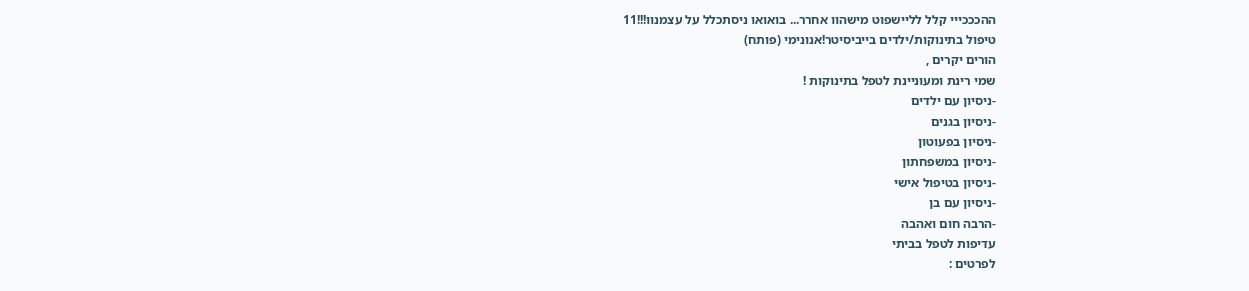ההכככייי קלל לליישפוט מישהוו אחרר... בואואו ניסתכלל על עצמנוו!!!11
טיפול בתינוקות/ילדים בייביסיטר!אנונימי (פותח)
הורים יקרים ,
שמי רינת ומעוניינת לטפל בתינוקות !
-ניסיון עם ילדים
-ניסיון בגנים
-ניסיון בפעוטון
-ניסיון במשפחתון
-ניסיון בטיפול אישי
-ניסיון עם בן
-הרבה חום ואהבה
עדיפות לטפל בביתי
לפרטים :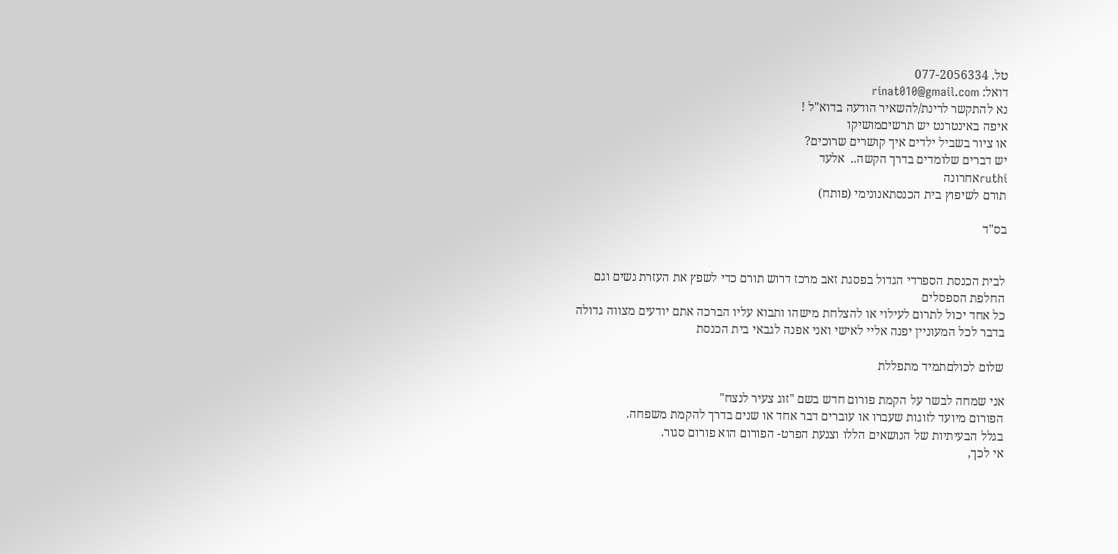טל. 077-2056334
דואל: rinat010@gmail.com
נא להתקשר לרינת/להשאיר הודעה בדוא"ל !
איפה באינטרנט יש תרשיםמושיקו
או ציור בשביל ילדים איך קושרים שרוכים?
יש דברים שלומדים בדרך הקשה..  אלעד
ruthiאחרונה
תורם לשיפוץ בית הכנסתאנונימי (פותח)

בס"ד


לבית הכנסת הספרדי הגדול בפסגת זאב מרכז דרוש תורם כדי לשפץ את העזרת נשים וגם החלפת הספסלים
כל אחד יכול לתרום לעילוי או להצלחת מישהו ותבוא עליו הברכה אתם יודעים מצווה גדולה בדבר לכל המעוניין יפנה אליי לאישי ואני אפנה לגבאי בית הכנסת

שלום לכולםתמיד מתפללת

אני שמחה לבשר על הקמת פורום חדש בשם "זוג צעיר לנצח"
הפורום מיועד לזוגות שעברו או עוברים דבר אחד או שנים בדרך להקמת משפחה.
בגלל הבעיתיות של הנושאים הללו וצנעת הפרט- הפורום הוא פורום סגור.
אי לכך,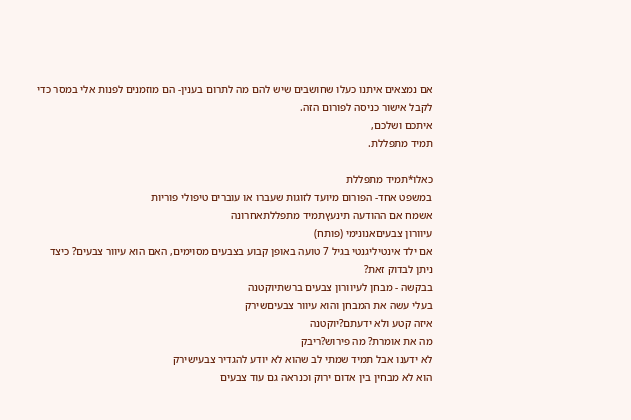אם נמצאים איתנו כעלו שחושבים שיש להם מה לתרום בענין- הם מוזמנים לפנות אלי במסר כדי לקבל אישור כניסה לפורום הזה.
איתכם ושלכם,
תמיד מתפללת.

כאלו*תמיד מתפללת
במשפט אחד- הפורום מיועד לזוגות שעברו או עוברים טיפולי פוריות
אשמח אם ההודעה תינעץתמיד מתפללתאחרונה
עיוורון צבעיםאנונימי (פותח)
אם ילד אינטיליגנטי בגיל 7 טועה באופן קבוע בצבעים מסוימים, האם הוא עיוור צבעים? כיצד ניתן לבדוק זאת?
בבקשה - מבחן לעיוורון צבעים ברשתיוקטנה
בעלי עשה את המבחן והוא עיוור צבעיםשירק
איזה קטע ולא ידעתם?יוקטנה
מה את אומרת? מה פירוש?ריבק
לא ידענו אבל תמיד שמתי לב שהוא לא יודע להגדיר צבעישירק
הוא לא מבחין בין אדום ירוק וכנראה גם עוד צבעים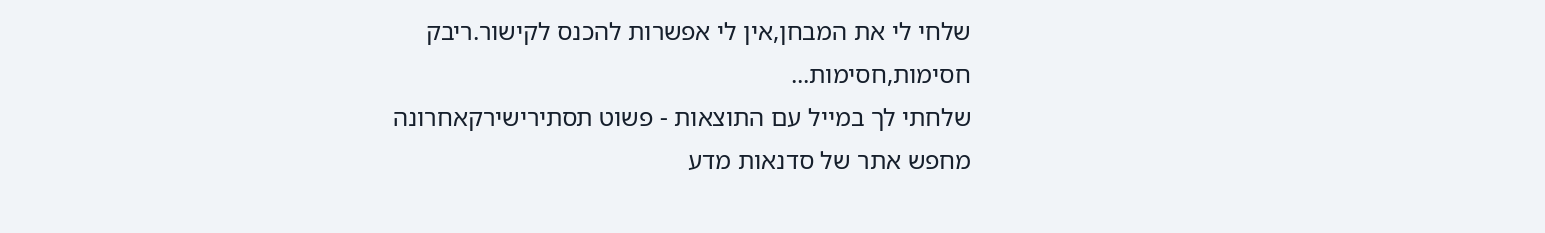שלחי לי את המבחן,אין לי אפשרות להכנס לקישור.ריבק
חסימות,חסימות...
שלחתי לך במייל עם התוצאות - פשוט תסתירישירקאחרונה
מחפש אתר של סדנאות מדע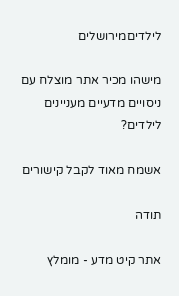לילדיםמירושלים

מישהו מכיר אתר מוצלח עם ניסויים מדעיים מעניינים לילדים?

אשמח מאוד לקבל קישורים

תודה

אתר קיט מדע - מומלץ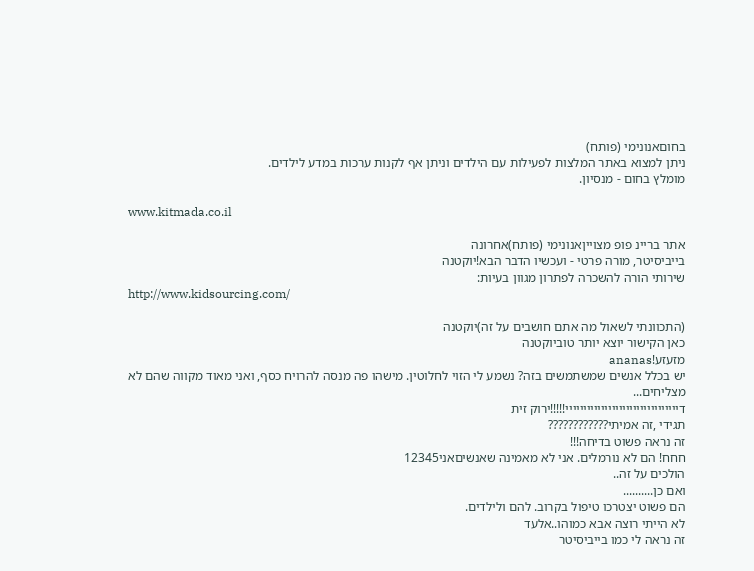בחוםאנונימי (פותח)
ניתן למצוא באתר המלצות לפעילות עם הילדים וניתן אף לקנות ערכות במדע לילדים.
מומלץ בחום - מנסיון.

www.kitmada.co.il

אתר בריינ פופ מצוייןאנונימי (פותח)אחרונה
בייביסיטר, מורה פרטי - ועכשיו הדבר הבא!יוקטנה
שירותי הורה להשכרה לפתרון מגוון בעיות:
http://www.kidsourcing.com/

(התכוונתי לשאול מה אתם חושבים על זה)יוקטנה
כאן הקישור יוצא יותר טוביוקטנה
מזעזע!ananas
יש בכלל אנשים שמשתמשים בזה? נשמע לי הזוי לחלוטין. מישהו פה מנסה להרויח כסף, ואני מאוד מקווה שהם לא מצליחים...
דיייייייייייייייייייייייייייייייי!!!!!ירוק זית
תגידי ,זה אמיתי????????????
זה נראה פשוט בדיחה!!!
חחח! הם לא נורמלים. אני לא מאמינה שאנשיםאני12345
הולכים על זה..
ואם כן..........
הם פשוט יצטרכו טיפול בקרוב. להם ולילדים.
לא הייתי רוצה אבא כמוהו..אלעד
זה נראה לי כמו בייביסיטר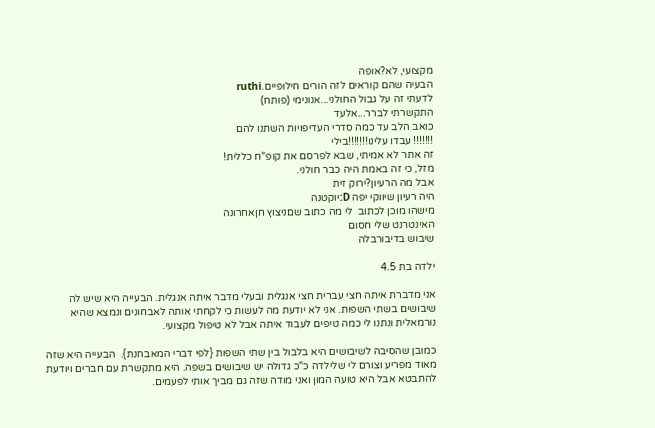מקצועי, לא?אופה
הבעיה שהם קוראים לזה הורים חילופיים.ruthi
לדעתי זה על גבול החולני...אנונימי (פותח)
התקשרתי לברר...אלעד
כואב הלב עד כמה סדרי העדיפויות השתנו להם
!!!!!!! עבדו עלינו!!!!!!!בילי
זה אתר לא אמיתי, שבא לפרסם את קופ"ח כללית!
מזל, כי זה באמת היה כבר חולני.
אבל מה הרעיון?ירוק זית
היה רעיון שיווקי יפה D:יוקטנה
מישהו מוכן לכתוב  לי מה כתוב שםניצוץ חןאחרונה
האינטרנט שלי חסום
שיבוש בדיבורבלה

ילדה בת 4.5

אני מדברת איתה חצי עברית חצי אנגלית ובעלי מדבר איתה אנגלית. הבעייה היא שיש לה שיבושים בשתי השפות. אני לא יודעת מה לעשות כי לקחתי אותה לאבחונים ונמצא שהיא נורמאלית ונתנו לי כמה טיפים לעבוד איתה אבל לא טיפול מקצועי.

כמובן שהסיבה לשיבושים היא בלבול בין שתי השפות {לפי דברי המאבחנת}.  הבעייה היא שזה מאוד מפריע וצורם לי שלילדה כ"כ גדולה יש שיבושים בשפה. היא מתקשרת עם חברים ויודעת להתבטא אבל היא טועה המון ואני מודה שזה גם מביך אותי לפעמים.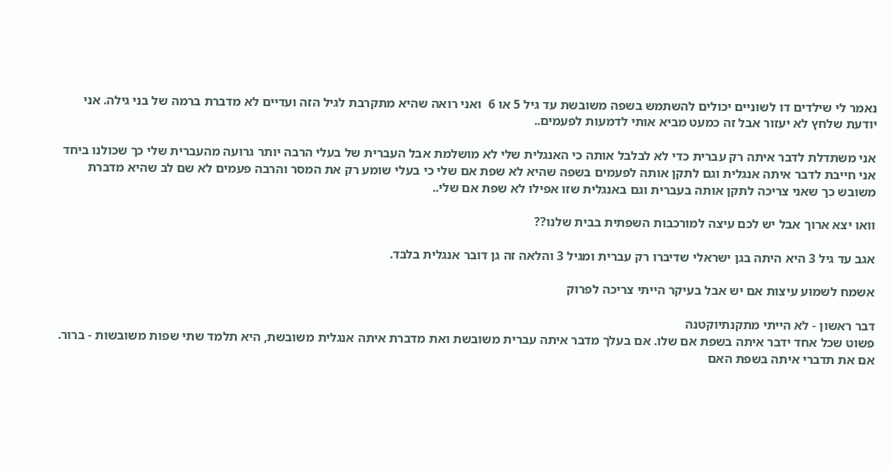נאמר לי שילדים דו לשוניים יכולים להשתמש בשפה משובשת עד גיל 5 או 6  ואני רואה שהיא מתקרבת לגיל הזה ועדיים לא מדברת ברמה של בני גילה. אני יודעת שלחץ לא יעזור אבל זה כמעט מביא אותי לדמעות לפעמים..

אני משתדלת לדבר איתה רק עברית כדי לא לבלבל אותה כי האנגלית שלי לא מושלמת אבל העברית של בעלי הרבה יותר גרועה מהעברית שלי כך שכולנו ביחד אני חייבת לדבר איתה אנגלית וגם לתקן אותה לפעמים בשפה שהיא לא שפת אם שלי כי בעלי שומע רק את המסר והרבה פעמים לא שם לב שהיא מדברת משובש כך שאני צריכה לתקן אותה בעברית וגם באנגלית שזו אפילו לא שפת אם שלי..

וואו יצא ארוך אבל יש לכם עיצה למורכבות השפתית בבית שלנו??

אגב עד גיל 3 היא היתה בגן ישראלי שדיברו רק עברית ומגיל 3 והלאה זה גן דובר אנגלית בלבד.

אשמח לשמוע עיצות אם יש אבל בעיקר הייתי צריכה לפרוק

דבר ראשון - לא הייתי מתקנתיוקטנה
פשוט שכל אחד ידבר איתה בשפת אם שלו. אם בעלך מדבר איתה עברית משובשת ואת מדברת איתה אנגלית משובשת, היא תלמד שתי שפות משובשות - ברור. אם את תדברי איתה בשפת האם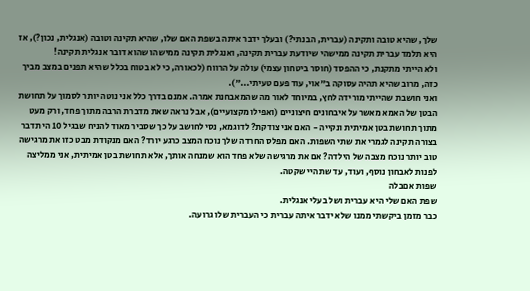שלך, שהיא טובה ותקינה (עברית, הבנתי?) ובעלך ידבר איתה בשפת האם שלו, שהיא תקינה וטובה (אנגלית, נכון?), אז היא תלמד עברית תקינה ממישהי שיודעת עברית תקינה, ואנגלית תקינה ממישהו שהוא דובר אנגלית תקינה!
ולא הייתי מתקנת, כי ההפסד (חוסר ביטחון עצמי) עולה על הרווח (לכאורה, כי לא בטוח בכלל שהיא תפנים במצב מביך כזה, מרוב שהיא תהיה עסוקה ב"אוי, עוד פעם טעיתי...").
ואני חושבת שהייתי מורידה לחץ, במיוחד לאור מה שהמאבחנת אמרה. אמנם בדרך כלל אני נוטה יותר לסמוך על תחושת הבטן של האמא מאשר על איבחונים חיצוניים (ואפילו מקצועיים), אבל נראה שאת מדברת הרבה מתוך פחד, ורק מעט מתוך תחושת בטן אמיתית ונקייה - האם אני צודקת? לדוגמא, נסי לחושב על כך שסביר מאוד להניח שבגיל 10 הי תדבר בצורה תקינה לגמרי את שתי השפות. האם מפלס החרדה שלך נוכח המצב כרגע יורד? האם מנקודת מבט כזו את מרגישה טוב יותר נוכח מצבה של הילדה? אם את מרגישה שלא פחד הוא שמנחה אותך, אלא תחושת בטן אמיתית, אני ממליצה לפנות לאבחון נוסף, ועוד, עד שתהיי שקטה.
שפות אםבלה
שפת האם שלי היא עברית ושל בעלי אנגלית.
כבר מזמן ביקשתי ממנו שלא ידבר איתה עברית כי העברית שלו גרועה.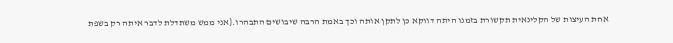אחת העיצות של הקלינאית תקשורת בזמנו היתה דווקא כן לתקן אותה וכך באמת הרבה שיבושים התבהרו.{אני ממש משתדלת לדבר איתה רק בשפת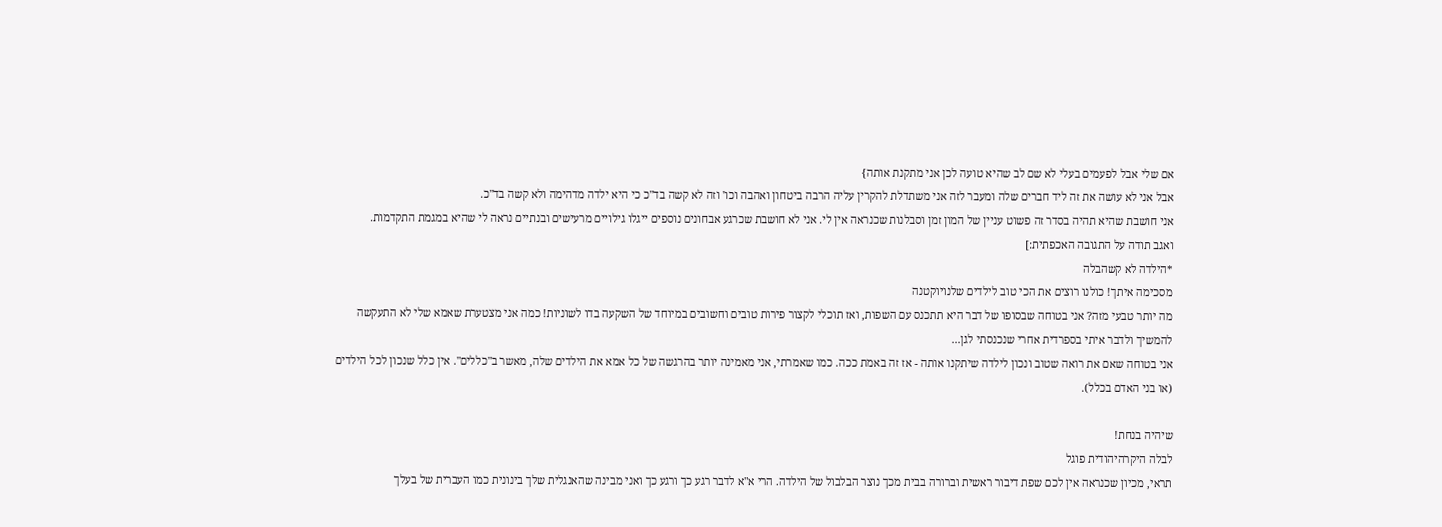אם שלי אבל לפעמים בעלי לא שם לב שהיא טועה לכן אני מתקנת אותה}
אבל אני לא עושה את זה ליד חברים שלה ומעבר לזה אני משתדלת להקרין עליה הרבה ביטחון ואהבה וכו' וזה לא קשה בד"כ כי היא ילדה מדהימה ולא קשה בד"כ.
אני חושבת שהיא תהיה בסדר זה פשוט עניין של המון זמן וסבלנות שכנראה אין לי. אני לא חושבת שכרגע אבחונים נוספים ייגלו גילויים מרעישים ובנתיים נראה לי שהיא במגמת התקדמות.
ואגב תודה על התגובה האכפתית:]
*הילדה לא קשהבלה
מסכימה איתך! כולנו רוצים את הכי טוב לילדים שלנויוקטנה
מה יותר טבעי מזה? אני בטוחה שבסופו של דבר היא תתכנס עם השפות, ואז תוכלי לקצור פירות טובים וחשובים במיוחד של השקעה בדו לשוניות! כמה אני מצטערת שאמא שלי לא התעקשה להמשיך ולדבר איתי בספרדית אחרי שנכנסתי לגן...
אני בטוחה שאם את רואה שטוב ונכון לילדה שיתקנו אותה - אז זה באמת ככה. כמו שאמרתי, אני מאמינה יותר בהרגשה של כל אמא את הילדים שלה, מאשר ב"כללים". אין כלל שנכון לכל הילדים (או בני האדם בכלל).

שיהיה בנחת!
לבלה היקרהיהודית פוגל
תראי, מכיון שכנראה אין לכם שפת דיבור ראשית וברורה בבית מכך נוצר הבלבול של הילדה. הרי א"א לדבר רגע כך ורגע כך ואני מבינה שהאנגלית שלך בינונית כמו העברית של בעלך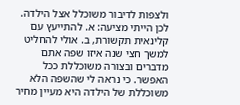ולצפות לדיבור משוכלל אצל הילדה. לכן הייתי מציעה: א. להתייעץ עם קלינאית תקשורת, ב. אולי להחליט למשך חצי שנה איזו שפה אתם מדברים ובצורה משוכללת ככל האפשר. כי נראה לי שהשפה הלא משוכללת של הילדה היא מעיין מחיר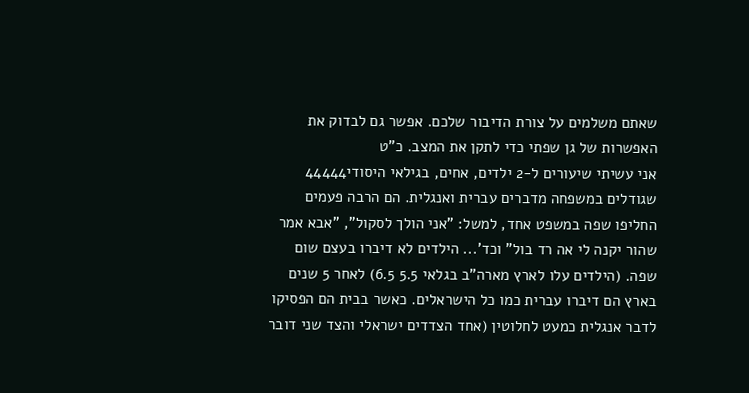שאתם משלמים על צורת הדיבור שלכם. אפשר גם לבדוק את האפשרות של גן שפתי כדי לתקן את המצב. כ"ט
אני עשיתי שיעורים ל-2 ילדים, אחים, בגילאי היסודי44444
שגודלים במשפחה מדברים עברית ואנגלית. הם הרבה פעמים החליפו שפה במשפט אחד, למשל: "אני הולך לסקול", "אבא אמר שהור יקנה לי אה רד בול" וכד'... הילדים לא דיברו בעצם שום שפה. (הילדים עלו לארץ מארה"ב בגלאי 5.5 6.5) לאחר 5 שנים בארץ הם דיברו עברית כמו כל הישראלים. כאשר בבית הם הפסיקו לדבר אנגלית כמעט לחלוטין (אחד הצדדים ישראלי והצד שני דובר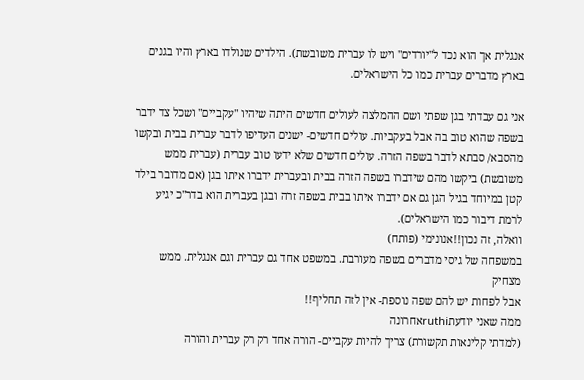אנגלית אך הוא נכד ל"יורדים" ויש לו עברית משובשת). הילדים שנולדו בארץ והיו בגנים בארץ מדברים עברית כמו כל הישראלים.

אני גם עבדתי בגן שפתי ושם ההמלצה לעולים חדשים היתה שיהיו "עקביים" ושכל צד ידבר בשפה שהוא טוב בה אבל בעקביות. עולים חדשים- ישנים העדיפו לדבר עברית בבית ובקשו מהסבא/ סבתא לדבר בשפה הזרה. עולים חדשים שלא ידעו טוב עברית (עברית ממש משובשת) ביקשו מהם שידברו בשפה הזרה בבית ובעברית ידברו איתו בגן (אם מדובר בילד קטן במיוחד בגיל הגן גם אם ידברו איתו בבית בשפה זרה ובגן בעברית הוא בדר"כ יגיע לרמת דיבור כמו הישראלים).
וואלה, זה נכון!!אנונימי (פותח)
במשפחה של גיסי מדברים בשפה מעורבת. במשפט אחד גם עברית וגם אנגלית. ממש מצחיק
אבל לפחות יש להם שפה נוספת- אין לזה תחליף!!
ממה שאני יודעתruthiאחרונה
(למדתי קלינאות תקשורת) צריך להיות עקביים- הורה אחד רק רק עברית והורה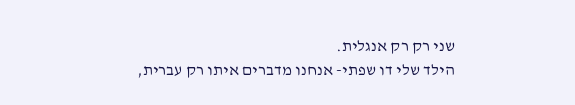שני רק רק אנגלית.
הילד שלי דו שפתי- אנחנו מדברים איתו רק עברית,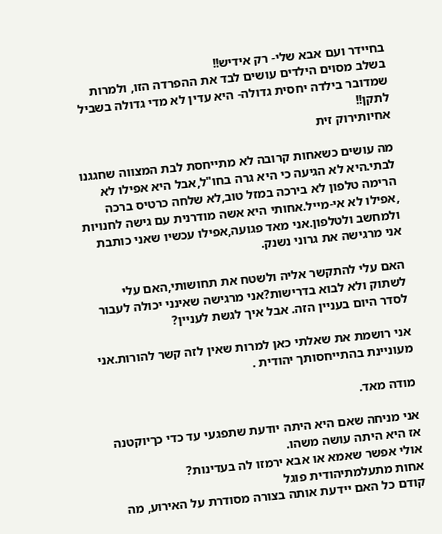בחיידר ועם אבא שלי- רק אידיש!!
בשלב מסוים הילדים עושים לבד את ההפרדה הזו, ולמרות שמדובר בילדה יחסית גדולה- היא עדין לא מדי גדולה בשביל לתקן!!
אחיותירוק זית

מה עושים כשאחות קרובה לא מתייחסת לבת המצווה שחגגנו לבתי.היא לא הגיעה כי היא גרה בחו"ל,אבל היא אפילו לא הרימה טלפון לא בירכה במזל טוב,לא שלחה כרטיס ברכה ,אפילו לא אי-מייל.אחותי היא אשה מודרנית עם גישה לחנויות ולמחשב ולטלפון.אני מאד פגועה,אפילו עכשיו שאני כותבת אני מרגישה את גרוני נשנק.

האם עלי להתקשר אליה ולשטח את תחושותי,האם עלי לשתוק ולא לבוא בדרישות?אני מרגישה שאינני יכולה לעבור לסדר היום בעניין הזה. אבל איך לגשת לעניין?

אני רושמת את שאלתי כאן למרות שאין לזה קשר להורות.אני מעוניינת בהתייחסותך יהודית .

מודה מאד.

אני מניחה שאם היא היתה יודעת שתפגעי עד כדי כךיוקטנה
אז היא היתה עושה משהו.
אולי אפשר שאמא או אבא ירמזו לה בעדינות?
אחות מתעלמתיהודית פוגל
קודם כל האם יידעת אותה בצורה מסודרת על האירוע, מה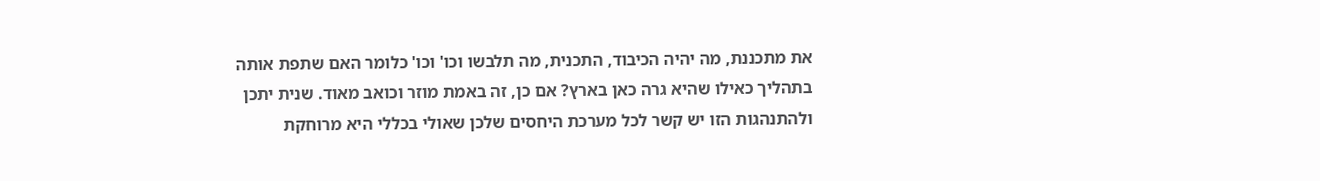את מתכננת, מה יהיה הכיבוד, התכנית, מה תלבשו וכו' וכו' כלומר האם שתפת אותה בתהליך כאילו שהיא גרה כאן בארץ? אם כן, זה באמת מוזר וכואב מאוד. שנית יתכן ולהתנהגות הזו יש קשר לכל מערכת היחסים שלכן שאולי בכללי היא מרוחקת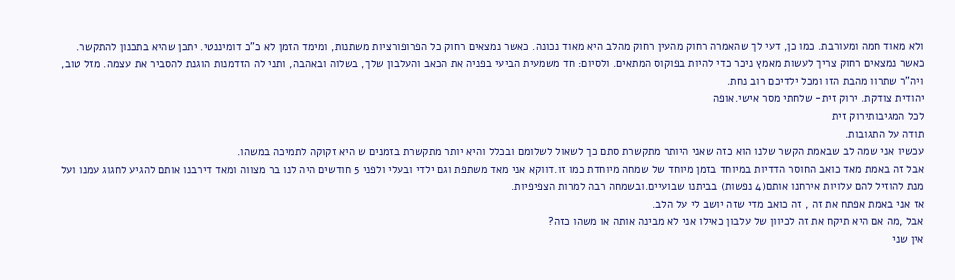ולא מאוד חמה ומעורבת. כמו כן, דעי לך שהאמרה רחוק מהעין רחוק מהלב היא מאוד נכונה. כאשר נמצאים רחוק כל הפרופורציות משתנות, ומימד הזמן לא כ"כ דומיננטי. יתכן שהיא בתכנון להתקשר. כאשר נמצאים רחוק צריך לעשות מאמץ ניכר כדי להיות בפוקוס המתאים. ולסיום: חד משמעית הביעי בפניה את הכאב והעלבון שלך, בשלוה ובאהבה, ותני לה הזדמנות הוגנת להסביר את עצמה. מזל טוב, ויה"ר שתרוו מהבת הזו ומכל ילדיכם רוב נחת.
יהודית צודקת. ירוק זית- שלחתי מסר אישי.אופה
לכל המגיבותירוק זית
תודה על התגובות.
עכשיו אני שמה לב שבאמת הקשר שלנו הוא כזה שאני היותר מתקשרת סתם כך לשאול לשלומם ובכלל והיא יותר מתקשרת בזמנים ש היא זקוקה לתמיכה במשהו.
אבל זה באמת מאד כואב החוסר הדדיות במיוחד בזמן מיוחד של שמחה מיוחדת כמו זו.דווקא אני מאד משתפת וגם ילדי ובעלי ולפני 5 חודשים היה לנו בר מצווה ומאד דירבנו אותם להגיע לחגוג עמנו ועל מנת להוזיל להם עלויות אירחנו אותם(4 נפשות) בביתנו שבועיים.ובשמחה רבה למרות הצפיפיות.
אז אני באמת אפתח את זה , זה כואב מדי שזה יושב לי על הלב.
אבל ,מה אם היא תיקח את זה לכיוון של עלבון כאילו אני לא מבינה אותה או משהו כזה?
אין שני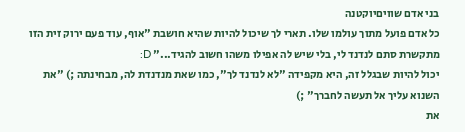בני אדם שוויםיוקטנה
כל אדם פועל מתוך עולמו שלו. תארי לך שיכול להיות שהיא חושבת "אוף, עוד פעם ירוק זית הזו מתקשרת סתם לנדנד לי, בלי שיש לה אפילו משהו חשוב להגיד..." D:
יכול להיות שבגלל זה, היא מקפידה "לא לנדנד לך", כמו שאת מנדנדת לה, מבחינתה ;) "את השנוא עליך אל תעשה לחברך" ;)
את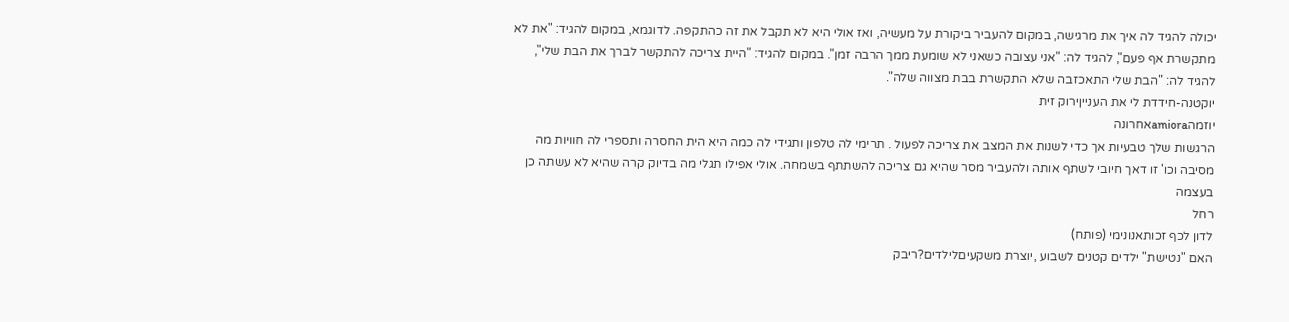יכולה להגיד לה איך את מרגישה, במקום להעביר ביקורת על מעשיה, ואז אולי היא לא תקבל את זה כהתקפה. לדוגמא, במקום להגיד: "את לא מתקשרת אף פעם", להגיד לה: "אני עצובה כשאני לא שומעת ממך הרבה זמן". במקום להגיד: "היית צריכה להתקשר לברך את הבת שלי", להגיד לה: "הבת שלי התאכזבה שלא התקשרת בבת מצווה שלה".
יוקטנה-חידדת לי את הענייןירוק זית
יוזמהamioraאחרונה
הרגשות שלך טבעיות אך כדי לשנות את המצב את צריכה לפעול . תרימי לה טלפון ותגידי לה כמה היא הית החסרה ותספרי לה חוויות מה מסיבה וכו' זו דאך חיובי לשתף אותה ולהעביר מסר שהיא גם צריכה להשתתף בשמחה. אולי אפילו תגלי מה בדיוק קרה שהיא לא עשתה כן בעצמה
רחל
לדון לכף זכותאנונימי (פותח)
האם "נטישת" ילדים קטנים לשבוע ,יוצרת משקעיםלילדים?ריבק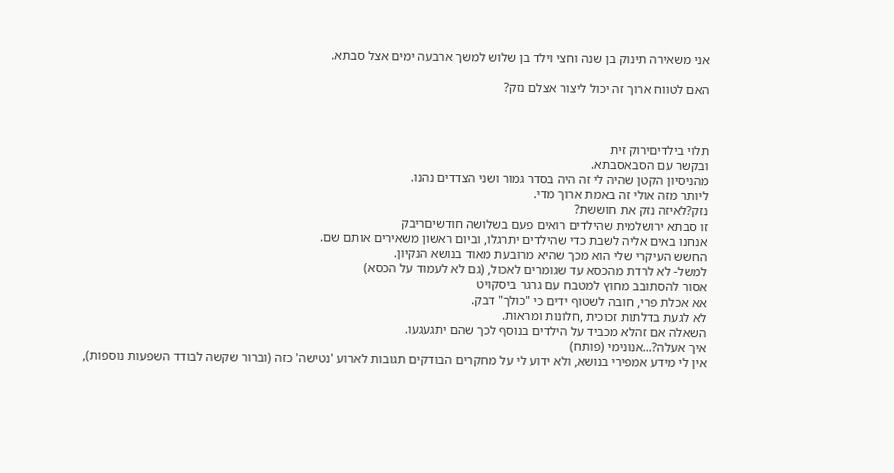אני משאירה תינוק בן שנה וחצי וילד בן שלוש למשך ארבעה ימים אצל סבתא.

האם לטווח ארוך זה יכול ליצור אצלם נזק?



תלוי בילדיםירוק זית
ובקשר עם הסבאסבתא.
מהניסיון הקטן שהיה לי זה היה בסדר גמור ושני הצדדים נהנו.
ליותר מזה אולי זה באמת ארוך מדי.
נזק?לאיזה נזק את חוששת?
זו סבתא ירושלמית שהילדים רואים פעם בשלושה חודשיםריבק
אנחנו באים אליה לשבת כדי שהילדים יתרגלו, וביום ראשון משאירים אותם שם.
החשש העיקרי שלי הוא מכך שהיא מרובעת מאוד בנושא הנקיון.
למשל- לא לרדת מהכסא עד שגומרים לאכול, (גם לא לעמוד על הכסא)
אסור להסתובב מחוץ למטבח עם גרגר ביסקויט
אא אכלת פרי, חובה לשטוף ידים כי "כולך" דבק.
לא לגעת בדלתות זכוכית ,חלונות ומראות.
השאלה אם זהלא מכביד על הילדים בנוסף לכך שהם יתגעגעו.
איך אעלה?...אנונימי (פותח)
אין לי מידע אמפירי בנושא, ולא ידוע לי על מחקרים הבודקים תגובות לארוע 'נטישה' כזה (וברור שקשה לבודד השפעות נוספות),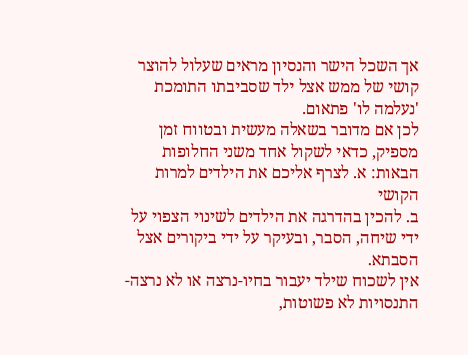אך השכל הישר והנסיון מראים שעלול להוצר קושי של ממש אצל ילד שסביבתו התומכת 'נעלמה לו' פתאום.
לכן אם מדובר בשאלה מעשית ובטווח זמן מספיק, כדאי לשקול אחד משני החלופות הבאות: א. לצרף אליכם את הילדים למרות הקושי
ב. להכין בהדרגה את הילדים לשינוי הצפוי על ידי שיחה, הסבר, ובעיקר על ידי ביקורים אצל הסבתא.
אין לשכוח שילד יעבור בחיו-נרצה או לא נרצה-התנסויות לא פשוטות,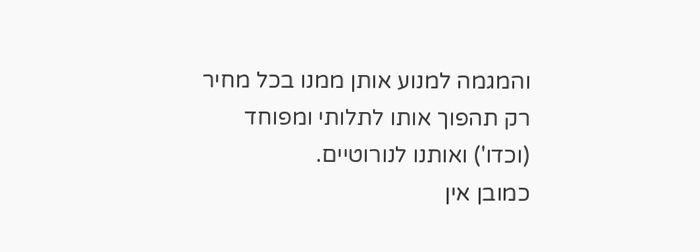והמגמה למנוע אותן ממנו בכל מחיר רק תהפוך אותו לתלותי ומפוחד (וכדו') ואותנו לנורוטיים.
כמובן אין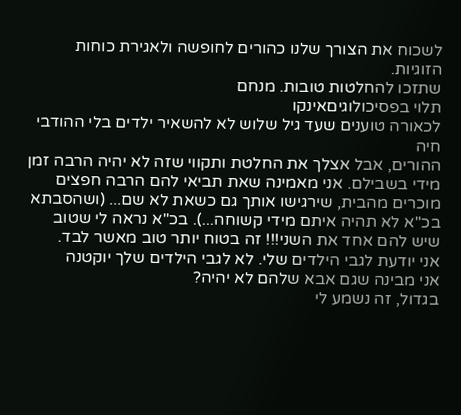לשכוח את הצורך שלנו כהורים לחופשה ולאגירת כוחות הזוגיות.
שתזכו להחלטות טובות. מנחם
תלוי בפסיכולוגיםאינקו
לכאורה טוענים שעד גיל שלוש לא להשאיר ילדים בלי ההודבי חיה
ההורים, אבל אצלך את החלטת ותקווי שזה לא יהיה הרבה זמן מידי בשבילם. אני מאמינה שאת תביאי להם הרבה חפצים מוכרים מהבית, שירגישו אותך גם כשאת לא שם... (ושהסבתא בכ"א לא תהיה איתם מידי קשוחה...). בכ"א נראה לי שטוב שיש להם אחד את השני!!! זה בטוח יותר טוב מאשר לבד.
אני יודעת לגבי הילדים שלי. לא לגבי הילדים שלך יוקטנה
אני מבינה שגם אבא שלהם לא יהיה?
בגדול, זה נשמע לי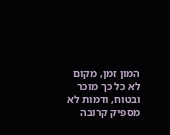המון זמן, מקום לא כל כך מוכר ובטוח, ודמות לא מספיק קרובה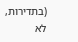(בתדירות, לא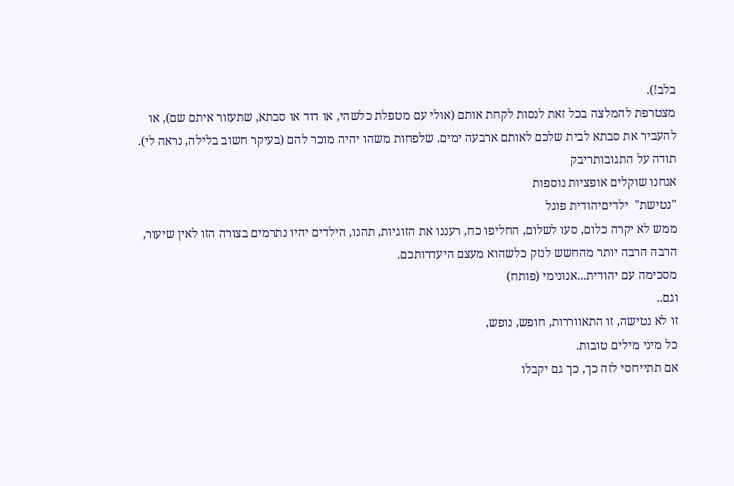בלב!).
מצטרפת להמלצה בכל זאת לנסות לקחת אותם (אולי עם מטפלת כלשהי, או דוד או סבתא, שתעזור איתם שם), או להעביר את סבתא לבית שלכם לאותם ארבעה ימים. שלפחות משהו יהיה מוכר להם (בעיקר חשוב בלילה, נראה לי).
תודה על התגובותריבק
אנחנו שוקלים אופציות נוספות
"נטישת"  ילדיםיהודית פוגל
ממש לא יקרה כלום, סעו לשלום, החליפו כח, רעננו את הזוגיות, תהנו, הילדים יהיו נתרמים בצורה הזו לאין שיעור, הרבה הרבה יותר מהחשש לנזק כלשהוא מעצם היעדרותכם.
מסכימה עם יהודית...אנונימי (פותח)
וגם..
זו לא נטישה, זו התאווררות, חופש, נופש,
כל מיני מילים טובות.
אם תתייחסי לזה כך, כך גם יקבלו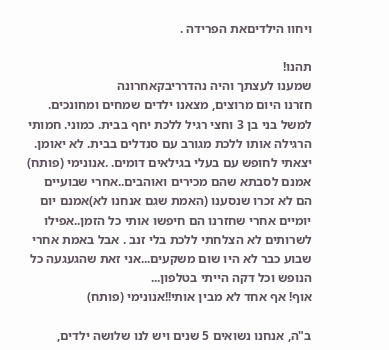ויחוו הילדיםאת הפרידה .

תהנו!
שמענו לעצתך והיה נהדרריבקאחרונה
חזרנו היום מרוצים, מצאנו ילדים שמחים ומחונכים.
למשל בני בן 3 וחצי רגיל ללכת יחף בבית. כמוני. חמותי הרגילה אותו ללכת מגורב עם סנדלים בבית. לא יאומן.
יצאתי לחופש עם בעלי בגילאים דומים. .אנונימי (פותח)
אמנם לסבתא שהם מכירים ואוהבים..אחרי שבועיים הם לא זכרו שנסענו (האמת שגם אנחנו לא)אמנם יום יומיים אחרי שחזרנו הם חיפשו אותי כל הזמן..אפילו לשרותים לא הצלחתי ללכת בלי זנב . אבל באמת אחרי שבוע כבר לא היו שום משקעים...אני זאת שהגעגעה כל הנופש וכל דקה הייתי בטלפון...
אוף! אף אחד לא מבין אותי!!אנונימי (פותח)

ב"ה, אנחנו נשואים 5 שנים ויש לנו שלושה ילדים,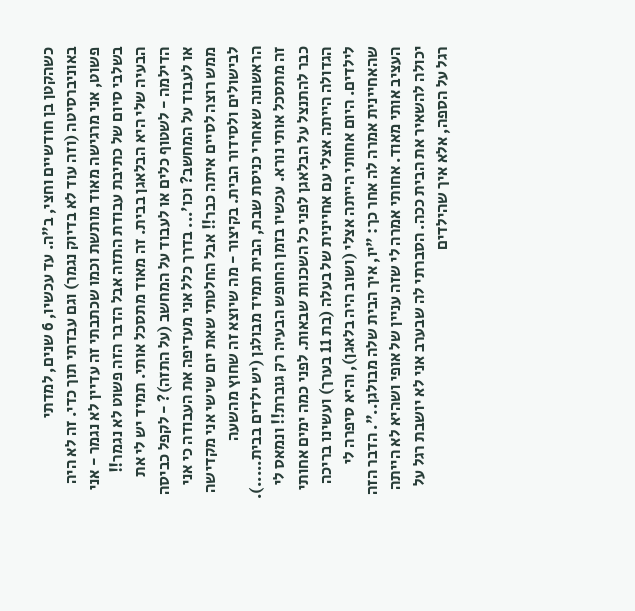כשהקטן בן חודשיים וחצי, ב"ה. עד עכשיו, 6 שנים, למדתי באוניברסיטה (וזה עוד לא בדיוק נגמר) וגם עבדתי תוך כדי. זה לא היה פשוט, אני מרגישה מאוד מותשת וכמו שכתבתי זה עדיין לא נגמר - אני בשלבי סיום של כתיבת עבודת התזה אבל הדבר הזה פשוט לא נגמר!! הבעיה שלי היא הבלאגן בבית. זה מאוד מתסכל אותי. תמיד יש לי את הדילמה - לשטוף כלים או לעבוד על המחשב (על התזה)? - לקפל כביסה או לעבוד על המחשב? וכו'... בדרך כלל אני מעדיפה את העבודה כי אני ממש רוצה לסיים איתה כבר!! אבל החלטתי שאת יום שישי אני מקדישה לבישולים ולסידור הבית. בקיצור - מה שיוצא זה שחוץ מהשעה הראשונה שאחרי כניסת שבת, הבית תמיד מבולגן (יש ילדים בבית.....). זה מתסכל אותי נורא. עכשיו בזמן החופש הבעיה רק גוברת!! ונמאס לי כבר להתנצל על הבלאגן לפני כל השכנות שבאות. לפני כמה ימים אחותי הגדולה הייתה אצלי עם אחיינית של בעלה (בת 11 בערך) ועשינו בריכה לילדים. היום אחותי הייתה אצלי (ושוב היה בלאגן), והיא סיפרה לי שהאחיינית אמרה לה אחר כך: "יו, איך הבית שלה מבולגן..". הדבר הזה העציב אותי מאוד. אחותי אמרה לי שזה עניין של אופי ושהיא לא הייתה יכולה להשאיר את הבית ככה. הסברתי לה שבערב אני לא יושבת רגל על רגל על הספה, אלא איך שהילדים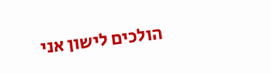הולכים לישון אני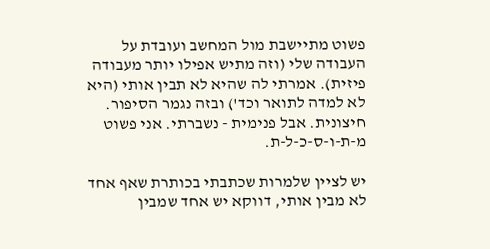פשוט מתיישבת מול המחשב ועובדת על העבודה שלי (וזה מתיש אפילו יותר מעבודה פיזית). אמרתי לה שהיא לא תבין אותי (היא לא למדה לתואר וכד') ובזה נגמר הסיפור. חיצונית. אבל פנימית - נשברתי. אני פשוט מ-ת-ו-ס-כ-ל-ת.

יש לציין שלמרות שכתבתי בכותרת שאף אחד לא מבין אותי, דווקא יש אחד שמבין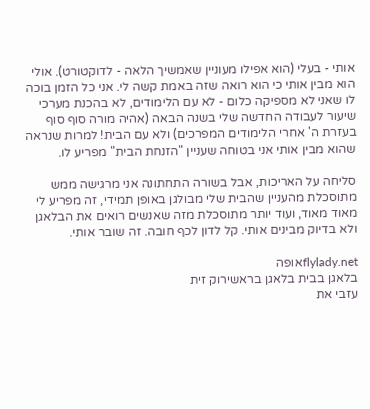אותי - בעלי (הוא אפילו מעוניין שאמשיך הלאה - לדוקטורט). אולי הוא מבין אותי כי הוא רואה שזה באמת קשה לי. אני כל הזמן בוכה לו שאני לא מספיקה כלום - לא עם הלימודים, לא בהכנת מערכי שיעור לעבודה החדשה שלי בשנה הבאה (אהיה מורה סוף סוף בעזרת ה' אחרי הלימודים המפרכים) ולא עם הבית! למרות שנראה שהוא מבין אותי אני בטוחה שעניין "הזנחת הבית" מפריע לו.

סליחה על האריכות, אבל בשורה התחתונה אני מרגישה ממש מתוסכלת מהעניין שהבית שלי מבולגן באופן תמידי, זה מפריע לי מאוד מאוד, ועוד יותר מתוסכלת מזה שאנשים רואים את הבלאגן ולא בדיוק מבינים אותי. קל לדון לכף חובה. זה שובר אותי.

flylady.netאופה
בלאגן בבית בלאגן בראשירוק זית
עזבי את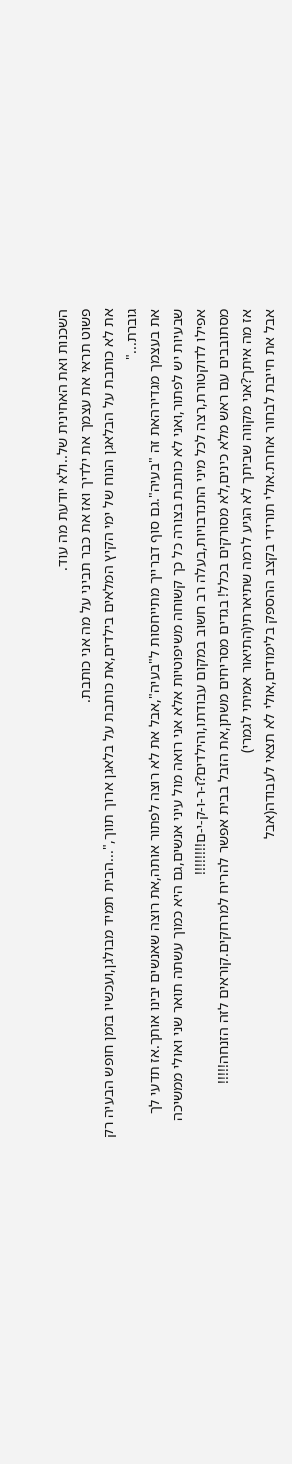השכנות ואת האחינית של..ולא יודעת מה עוד.
פשוט תראי את עצמך את ילדיך ואז את כבר תביני על מה אני כותבת.
את לא כותבת על הבלאגן הנוח של ימי הקיץ המלאים בילדים,את כותבת על בלאגן ארוך תווך,"...הבית תמיד מבולגן,ועכשיו בזמן חופש הבעיה רק גוברת..."
את בעצמך מגדירהאת זה "בעיה".גם סוף דברייך מתייחסות ל"בעיה",אבל את לא רוצה לפתור אותה,את רוצה שאנשים יבינו אותך.אז תדעי לך שבעיות יש לפתור,ואני לא כותבת בצורה כל כך קשוחה משיפוטיות אלא אני רואה מול עיני אנשים,גם היא כמוך עשתה תואר שני ואולי ממשיכה אפילו לדוקטורת,רצה לכל מיני התנדבויות,בעלה רב חשוב במקום עבודתו,והילדים?ז-ר-ו-ק-י-ם!!!!!!!!
מסתובבים עם ראש מלא כינים,לא מסורקים בכלל! בגדים מסריחים משתן,את הזבל בבית אפשר להריח למרחקים.קוראים לזה הזנחה!!!!!
אז מה איתך?אני מקווה שביתך לא הגיע לרמה שתיארתי(התיאור אמיתי לגמרי)
אבל את חייבת לבחור אחרת.אולי תורידי בקצב ההספק בלימודים,אולי לא תצאי לעבודה(אבל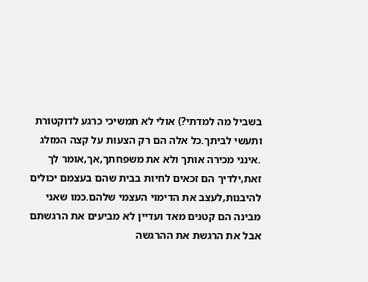בשביל מה למדתי?) אולי לא תמשיכי כרגע לדוקטורת ותעשי לביתך.כל אלה הם רק הצעות על קצה המזלג .אינני מכירה אותך ולא את משפחתך,אך,אומר לך זאת,ילדיך הם זכאים לחיות בבית שהם בעצמם יכולים להיבנות,לעצב את הדימוי העצמי שלהם.כמו שאני מבינה הם קטנים מאד ועדיין לא מביעים את הרגשתם אבל את הרגשת את ההרגשה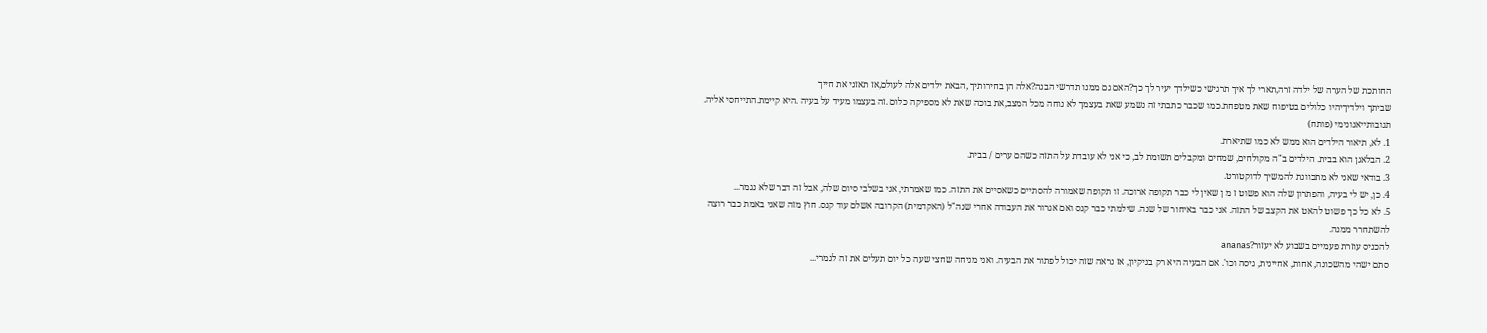החותכת של הערה של ילדה זרה,תארי לך איך תרגישי כשילדך יעיר לך כך?האם גם ממנו תדרשי הבנה?אלה הן בחירותיך ,הבאת ילדים אלה לעולם,אז תאזני את חייך
שביתך וילדיךיהיו כלולים בטיפוח שאת מטפחת.כמו שכבר כתבתי זה נשמע שאת בעצמך לא נוחה מכל המצב,את בוכה שאת לא מספיקה כלום .זה בעצמו מעיד על בעיה .היא קיימת.התייחסי אליה.
תגובותייאנונימי (פותח)
1. לא, תיאור הילדים הוא ממש לא כמו שתיארת.
2. הבלאגן הוא בבית. הילדים ב"ה מקולחים, שמחים ומקבלים תשומת לב, כי אני לא עובדת על התזה כשהם ערים / בבית.
3. בודאי שאני לא מתכוונת להמשיך לדוקטורט.
4. כן, יש לי בעיה, והפתרון שלה הוא פשוט ז מ ן שאין לי כבר תקופה ארוכה. זו תקופה שאמורה להסתיים כשאסיים את התזה. כמו שאמרתי, אני בשלבי סיום שלה, אבל זה דבר שלא נגמר...
5. לא כל כך פשוט להאט את הקצב של התזה. אני כבר באיחור של שנה. שילמתי כבר קנס ואם אגרור את העבודה אחרי שנה"ל (האקדמית) הקרובה אשלם עוד קנס. חוץ מזה שאני באמת כבר רוצה להשתחרר ממנה.
להכניס עוזרת פעמיים בשבוע לא יעזור?ananas
סתם ישהי מהשכונה, אחות, אחיינית, גיסה וכו'. אם הבעיה היא רק בניקיון, אז נראה שזה יכול לפתור את הבעיה. ואני מניחה שחצי שעה כל יום תעלים את זה לגמרי...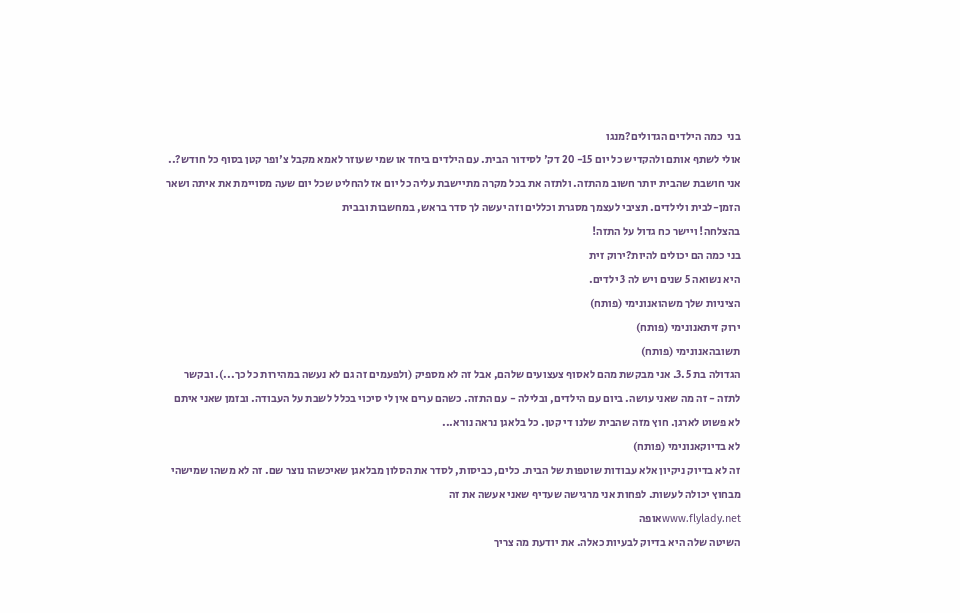בני  כמה הילדים הגדולים?מנגו
אולי לשתף אותם ולהקדיש כל יום 15- 20 דק' לסידור הבית. עם הילדים ביחד או שמי שעוזר לאמא מקבל צ'ופר קטן בסוף כל חודש?.. אני חושבת שהבית יותר חשוב מהתזה. ולתזה את בכל מקרה מתיישבת עליה כל יום אז להחליט שכל יום שעה מסויימת את איתה ושאר הזמן-לבית ולילדים. תציבי לעצמך מסגרת וכללים וזה יעשה לך סדר בראש, במחשבות ובבית
בהצלחה! ויישר כח גדול על התזה!
בני כמה הם יכולים להיות?ירוק זית
היא נשואה 5 שנים ויש לה 3 ילדים.
הציניות שלך משהואנונימי (פותח)
ירוק זיתאנונימי (פותח)
תשובהאנונימי (פותח)
הגדולה בת 3.5. אני מבקשת מהם לאסוף צעצועים שלהם, אבל זה לא מספיק (ולפעמים זה גם לא נעשה במהירות כל כך...). ובקשר לתזה - זה מה שאני עושה. ביום עם הילדים, ובלילה - עם התזה. כשהם ערים אין לי סיכוי בכלל לשבת על העבודה. ובזמן שאני איתם לא פשוט לארגן. חוץ מזה שהבית שלנו די קטן. כל בלאגן נראה נורא...
לא בדיוקאנונימי (פותח)
זה לא בדיוק ניקיון אלא עבודות שוטפות של הבית. כלים, כביסות, לסדר את הסלון מבלאגן שאיכשהו נוצר שם. זה לא משהו שמישהי מבחוץ יכולה לעשות. לפחות אני מרגישה שעדיף שאני אעשה את זה
www.flylady.netאופה
השיטה שלה היא בדיוק לבעיות כאלה. את יודעת מה צריך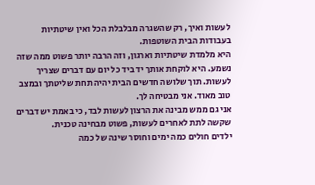לעשות ואיך, רק שהשגרה מבלבלת הכל ואין שיטתיות בעבודות הבית השוטפות.
היא מלמדת שיטתיות וארגון, וזה הרבה יותר פשוט ממה שזה נשמע. היא לוקחת אותך יד ביד כל יום עם דברים שצריך לעשות. תוך שלושה חדשים הבית יהיה תחת שליטתך ובמצב טוב מאוד. אני מבטיחה לך.
אני גם ממש מבינה את הרצון לעשות לבד, כי באמת יש דברים שקשה לתת לאחרים לעשות, פשוט מבחינה טכנית.
ילדים חולים כמה ימים וחוסר שינה של כמה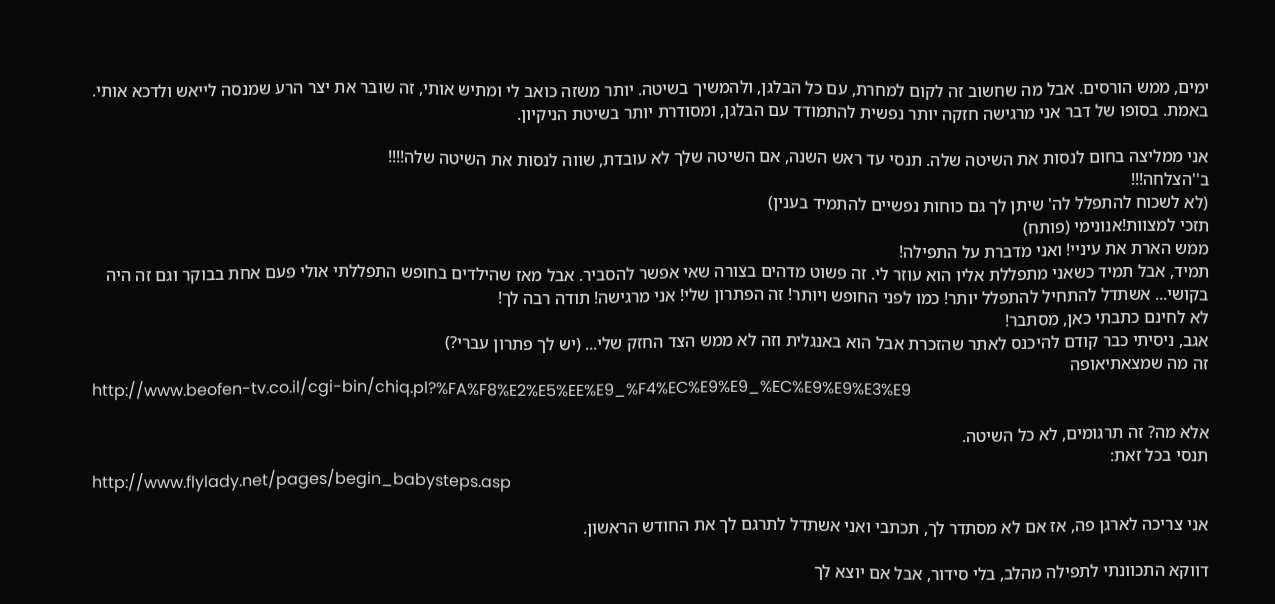ימים, ממש הורסים. אבל מה שחשוב זה לקום למחרת, עם כל הבלגן, ולהמשיך בשיטה. יותר משזה כואב לי ומתיש אותי, זה שובר את יצר הרע שמנסה לייאש ולדכא אותי. באמת. בסופו של דבר אני מרגישה חזקה יותר נפשית להתמודד עם הבלגן, ומסודרת יותר בשיטת הניקיון.

אני ממליצה בחום לנסות את השיטה שלה. תנסי עד ראש השנה, אם השיטה שלך לא עובדת, שווה לנסות את השיטה שלה!!!!
ב''הצלחה!!!
(לא לשכוח להתפלל לה' שיתן לך גם כוחות נפשיים להתמיד בענין)
תזכי למצוות!אנונימי (פותח)
ממש הארת את עיניי! ואני מדברת על התפילה!
תמיד, אבל תמיד כשאני מתפללת אליו הוא עוזר לי. זה פשוט מדהים בצורה שאי אפשר להסביר. אבל מאז שהילדים בחופש התפללתי אולי פעם אחת בבוקר וגם זה היה בקושי... אשתדל להתחיל להתפלל יותר! כמו לפני החופש ויותר! זה הפתרון שלי! אני מרגישה! תודה רבה לך!
לא לחינם כתבתי כאן, מסתבר!
אגב, ניסיתי כבר קודם להיכנס לאתר שהזכרת אבל הוא באנגלית וזה לא ממש הצד החזק שלי... (יש לך פתרון עברי?)
זה מה שמצאתיאופה
http://www.beofen-tv.co.il/cgi-bin/chiq.pl?%FA%F8%E2%E5%EE%E9_%F4%EC%E9%E9_%EC%E9%E9%E3%E9

אלא מה? זה תרגומים, לא כל השיטה.
תנסי בכל זאת:
http://www.flylady.net/pages/begin_babysteps.asp

אני צריכה לארגן פה, אז אם לא מסתדר לך, תכתבי ואני אשתדל לתרגם לך את החודש הראשון.

דווקא התכוונתי לתפילה מהלב, בלי סידור, אבל אם יוצא לך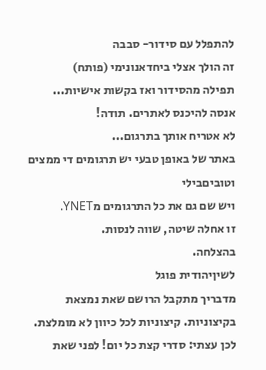להתפלל עם סידור- סבבה
זה הולך אצלי ביחדאנונימי (פותח)
תפילה מהסידור ואז בקשות אישיות...
אנסה להיכנס לאתרים. תודה!
לא אטריח אותך בתרגום...
באתר של באופן טבעי יש תרגומים די ממצים וטוביםבילי
ויש שם גם את כל התרגומים מYNET.
זו אחלה שיטה, שווה לנסות.
בהצלחה.
לשיןיהודית פוגל
מדבריך מתקבל הרושם שאת נמצאת בקיצוניות. קיצוניות לכל כיוון לא מומלצת. לכן עצתי: סדרי קצת כל יום! לפני שאת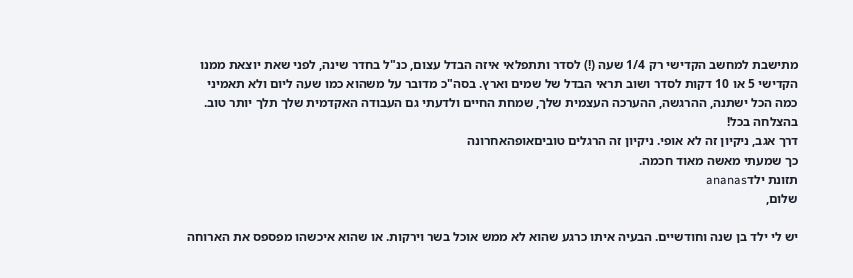מתישבת למחשב הקדישי רק 1/4 שעה (!) לסדר ותתפלאי איזה הבדל עצום, כנ"ל בחדר שינה, לפני שאת יוצאת ממנו הקדישי 5 או 10 דקות לסדר ושוב תראי הבדל של שמים וארץ. בסה"כ מדובר על משהוא כמו שעה ליום ולא תאמיני כמה הכל ישתנה, ההרגשה, ההערכה העצמית שלך, שמחת החיים ולדעתי גם העבודה האקדמית שלך תלך יותר טוב. בהצלחה בכל!
דרך אגב, ניקיון זה לא אופי. ניקיון זה הרגלים טוביםאופהאחרונה
כך שמעתי מאשה מאוד חכמה.
תזונת ילדananas
שלום,

יש לי ילד בן שנה וחודשיים. הבעיה איתו כרגע שהוא לא ממש אוכל בשר וירקות. או שהוא איכשהו מפספס את הארוחה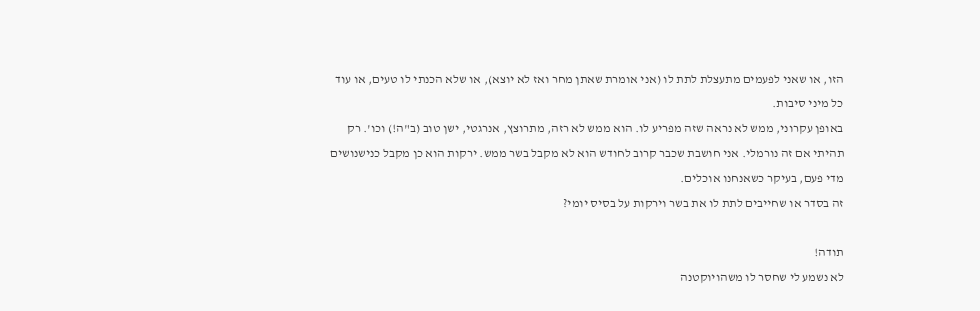הזו, או שאני לפעמים מתעצלת לתת לו (אני אומרת שאתן מחר ואז לא יוצא), או שלא הכנתי לו טעים, או עוד כל מיני סיבות.
באופן עקרוני, ממש לא נראה שזה מפריע לו. הוא ממש לא רזה, מתרוצץ, אנרגטי, ישן טוב (ב"ה!) וכו'. רק תהיתי אם זה נורמלי. אני חושבת שכבר קרוב לחודש הוא לא מקבל בשר ממש. ירקות הוא כן מקבל כנישנושים מדי פעם, בעיקר כשאנחנו אוכלים.
זה בסדר או שחייבים לתת לו את בשר וירקות על בסיס יומי?

תודה!
לא נשמע לי שחסר לו משהויוקטנה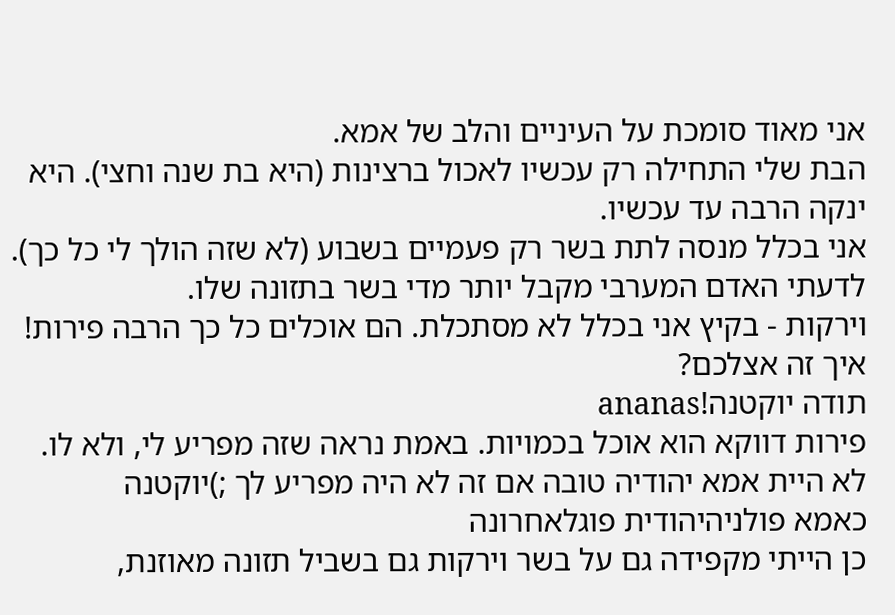אני מאוד סומכת על העיניים והלב של אמא.
הבת שלי התחילה רק עכשיו לאכול ברצינות (היא בת שנה וחצי). היא ינקה הרבה עד עכשיו.
אני בכלל מנסה לתת בשר רק פעמיים בשבוע (לא שזה הולך לי כל כך). לדעתי האדם המערבי מקבל יותר מדי בשר בתזונה שלו.
וירקות - בקיץ אני בכלל לא מסתכלת. הם אוכלים כל כך הרבה פירות! איך זה אצלכם?
תודה יוקטנה!ananas
פירות דווקא הוא אוכל בכמויות. באמת נראה שזה מפריע לי, ולא לו.
לא היית אמא יהודיה טובה אם זה לא היה מפריע לך ;)יוקטנה
כאמא פולניהיהודית פוגלאחרונה
כן הייתי מקפידה גם על בשר וירקות גם בשביל תזונה מאוזנת,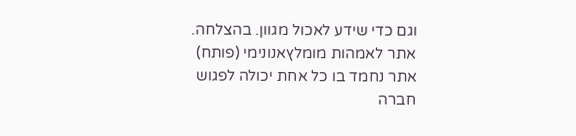וגם כדי שידע לאכול מגוון. בהצלחה.
אתר לאמהות מומלץאנונימי (פותח)
אתר נחמד בו כל אחת יכולה לפגוש חברה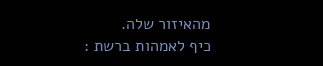מהאיזור שלה.
כיף לאמהות ברשת :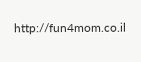http://fun4mom.co.il